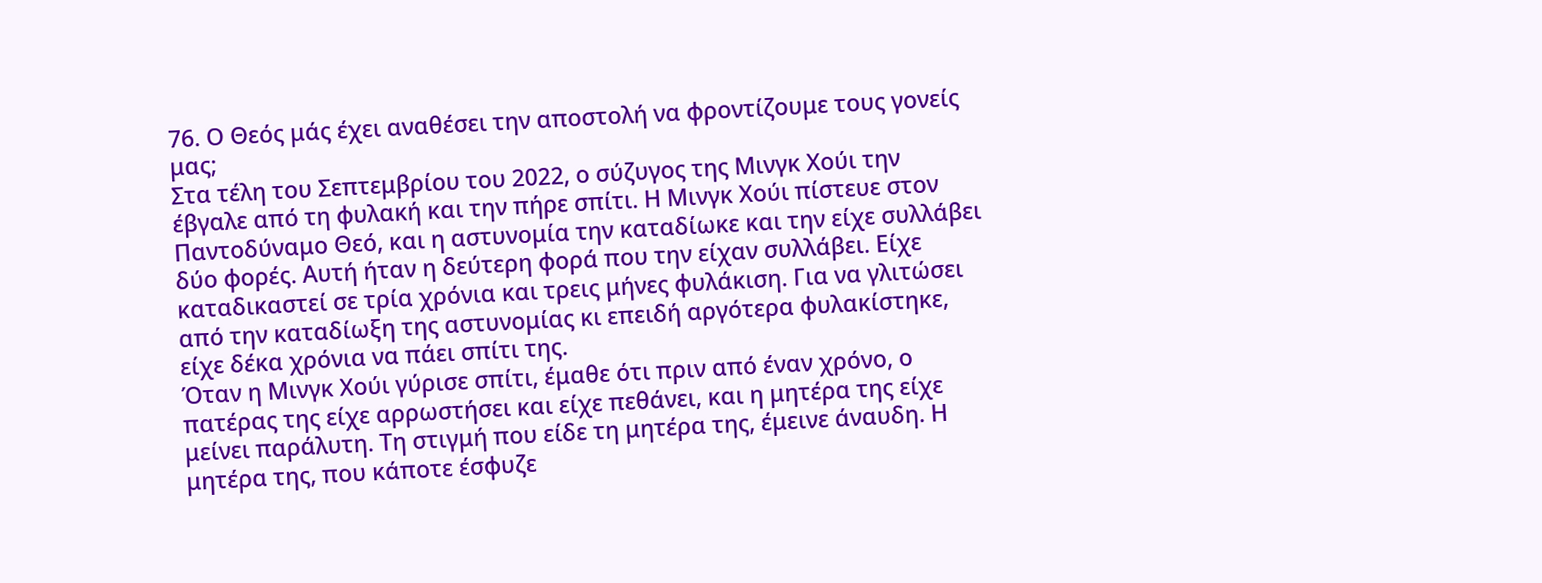76. Ο Θεός μάς έχει αναθέσει την αποστολή να φροντίζουμε τους γονείς μας;
Στα τέλη του Σεπτεμβρίου του 2022, ο σύζυγος της Μινγκ Χούι την έβγαλε από τη φυλακή και την πήρε σπίτι. Η Μινγκ Χούι πίστευε στον Παντοδύναμο Θεό, και η αστυνομία την καταδίωκε και την είχε συλλάβει δύο φορές. Αυτή ήταν η δεύτερη φορά που την είχαν συλλάβει. Είχε καταδικαστεί σε τρία χρόνια και τρεις μήνες φυλάκιση. Για να γλιτώσει από την καταδίωξη της αστυνομίας κι επειδή αργότερα φυλακίστηκε, είχε δέκα χρόνια να πάει σπίτι της.
Όταν η Μινγκ Χούι γύρισε σπίτι, έμαθε ότι πριν από έναν χρόνο, ο πατέρας της είχε αρρωστήσει και είχε πεθάνει, και η μητέρα της είχε μείνει παράλυτη. Τη στιγμή που είδε τη μητέρα της, έμεινε άναυδη. Η μητέρα της, που κάποτε έσφυζε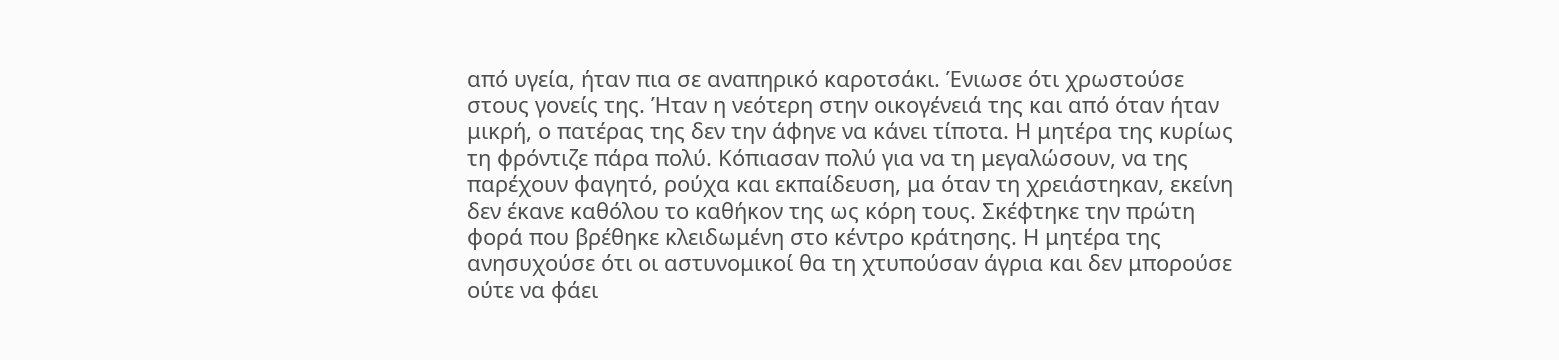από υγεία, ήταν πια σε αναπηρικό καροτσάκι. Ένιωσε ότι χρωστούσε στους γονείς της. Ήταν η νεότερη στην οικογένειά της και από όταν ήταν μικρή, ο πατέρας της δεν την άφηνε να κάνει τίποτα. Η μητέρα της κυρίως τη φρόντιζε πάρα πολύ. Κόπιασαν πολύ για να τη μεγαλώσουν, να της παρέχουν φαγητό, ρούχα και εκπαίδευση, μα όταν τη χρειάστηκαν, εκείνη δεν έκανε καθόλου το καθήκον της ως κόρη τους. Σκέφτηκε την πρώτη φορά που βρέθηκε κλειδωμένη στο κέντρο κράτησης. Η μητέρα της ανησυχούσε ότι οι αστυνομικοί θα τη χτυπούσαν άγρια και δεν μπορούσε ούτε να φάει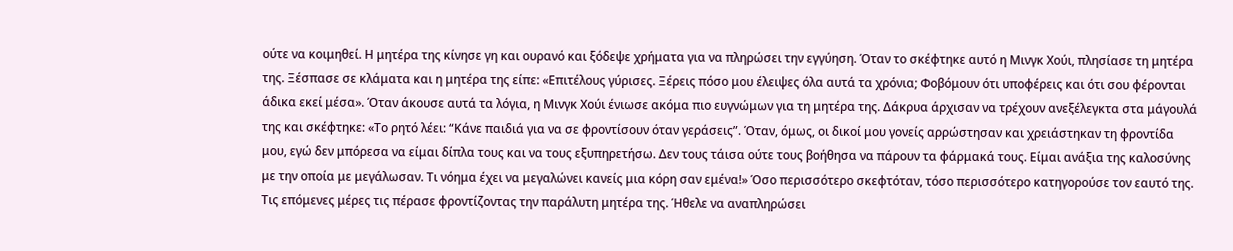ούτε να κοιμηθεί. Η μητέρα της κίνησε γη και ουρανό και ξόδεψε χρήματα για να πληρώσει την εγγύηση. Όταν το σκέφτηκε αυτό η Μινγκ Χούι, πλησίασε τη μητέρα της. Ξέσπασε σε κλάματα και η μητέρα της είπε: «Επιτέλους γύρισες. Ξέρεις πόσο μου έλειψες όλα αυτά τα χρόνια; Φοβόμουν ότι υποφέρεις και ότι σου φέρονται άδικα εκεί μέσα». Όταν άκουσε αυτά τα λόγια, η Μινγκ Χούι ένιωσε ακόμα πιο ευγνώμων για τη μητέρα της. Δάκρυα άρχισαν να τρέχουν ανεξέλεγκτα στα μάγουλά της και σκέφτηκε: «Το ρητό λέει: “Κάνε παιδιά για να σε φροντίσουν όταν γεράσεις”. Όταν, όμως, οι δικοί μου γονείς αρρώστησαν και χρειάστηκαν τη φροντίδα μου, εγώ δεν μπόρεσα να είμαι δίπλα τους και να τους εξυπηρετήσω. Δεν τους τάισα ούτε τους βοήθησα να πάρουν τα φάρμακά τους. Είμαι ανάξια της καλοσύνης με την οποία με μεγάλωσαν. Τι νόημα έχει να μεγαλώνει κανείς μια κόρη σαν εμένα!» Όσο περισσότερο σκεφτόταν, τόσο περισσότερο κατηγορούσε τον εαυτό της. Τις επόμενες μέρες τις πέρασε φροντίζοντας την παράλυτη μητέρα της. Ήθελε να αναπληρώσει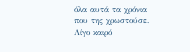όλα αυτά τα χρόνια που της χρωστούσε. Λίγο καιρό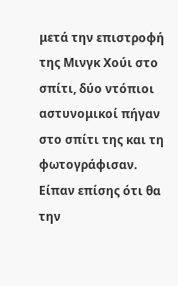μετά την επιστροφή της Μινγκ Χούι στο σπίτι, δύο ντόπιοι αστυνομικοί πήγαν στο σπίτι της και τη φωτογράφισαν. Είπαν επίσης ότι θα την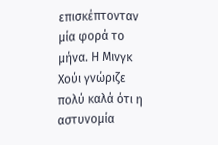επισκέπτονταν μία φορά το μήνα. Η Μινγκ Χούι γνώριζε πολύ καλά ότι η αστυνομία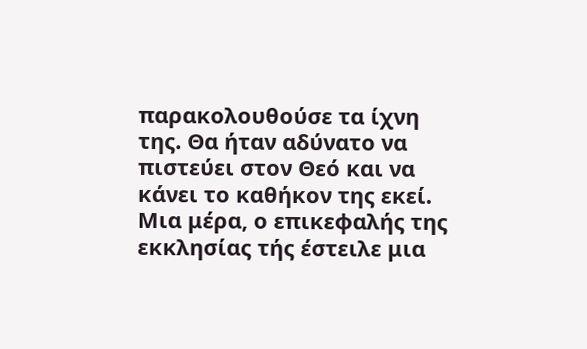παρακολουθούσε τα ίχνη της. Θα ήταν αδύνατο να πιστεύει στον Θεό και να κάνει το καθήκον της εκεί.
Μια μέρα, ο επικεφαλής της εκκλησίας τής έστειλε μια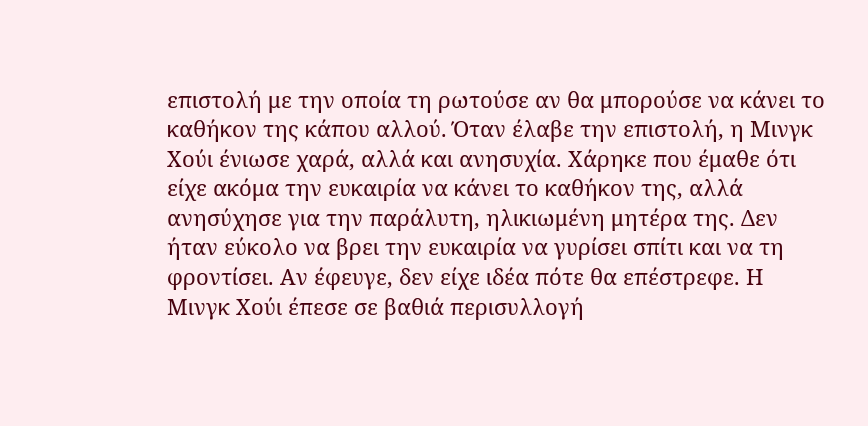επιστολή με την οποία τη ρωτούσε αν θα μπορούσε να κάνει το καθήκον της κάπου αλλού. Όταν έλαβε την επιστολή, η Μινγκ Χούι ένιωσε χαρά, αλλά και ανησυχία. Χάρηκε που έμαθε ότι είχε ακόμα την ευκαιρία να κάνει το καθήκον της, αλλά ανησύχησε για την παράλυτη, ηλικιωμένη μητέρα της. Δεν ήταν εύκολο να βρει την ευκαιρία να γυρίσει σπίτι και να τη φροντίσει. Αν έφευγε, δεν είχε ιδέα πότε θα επέστρεφε. Η Μινγκ Χούι έπεσε σε βαθιά περισυλλογή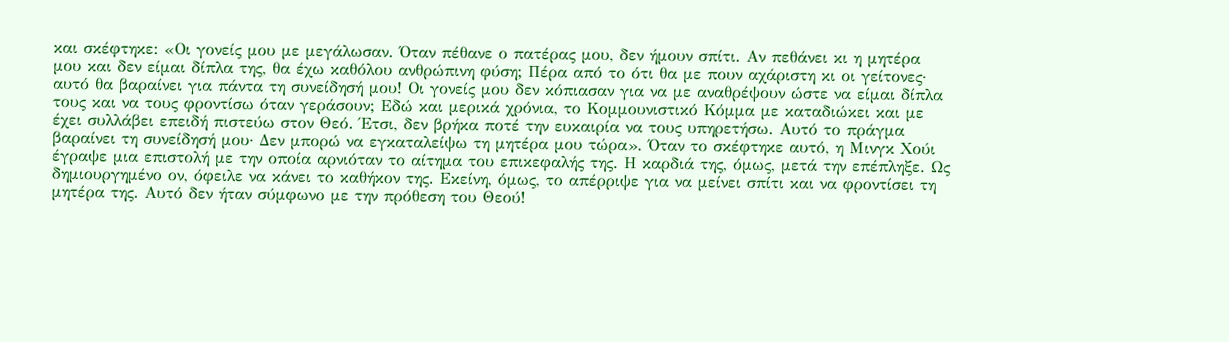και σκέφτηκε: «Οι γονείς μου με μεγάλωσαν. Όταν πέθανε ο πατέρας μου, δεν ήμουν σπίτι. Αν πεθάνει κι η μητέρα μου και δεν είμαι δίπλα της, θα έχω καθόλου ανθρώπινη φύση; Πέρα από το ότι θα με πουν αχάριστη κι οι γείτονες· αυτό θα βαραίνει για πάντα τη συνείδησή μου! Οι γονείς μου δεν κόπιασαν για να με αναθρέψουν ώστε να είμαι δίπλα τους και να τους φροντίσω όταν γεράσουν; Εδώ και μερικά χρόνια, το Κομμουνιστικό Κόμμα με καταδιώκει και με έχει συλλάβει επειδή πιστεύω στον Θεό. Έτσι, δεν βρήκα ποτέ την ευκαιρία να τους υπηρετήσω. Αυτό το πράγμα βαραίνει τη συνείδησή μου· Δεν μπορώ να εγκαταλείψω τη μητέρα μου τώρα». Όταν το σκέφτηκε αυτό, η Μινγκ Χούι έγραψε μια επιστολή με την οποία αρνιόταν το αίτημα του επικεφαλής της. Η καρδιά της, όμως, μετά την επέπληξε. Ως δημιουργημένο ον, όφειλε να κάνει το καθήκον της. Εκείνη, όμως, το απέρριψε για να μείνει σπίτι και να φροντίσει τη μητέρα της. Αυτό δεν ήταν σύμφωνο με την πρόθεση του Θεού!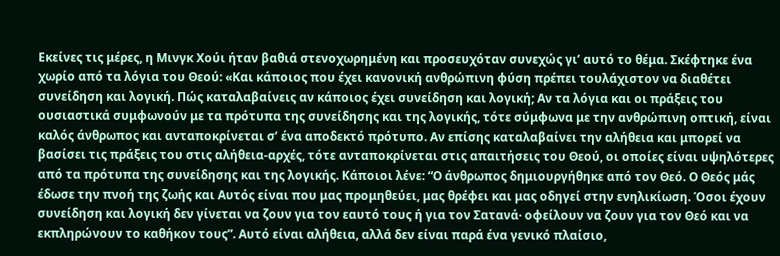Εκείνες τις μέρες, η Μινγκ Χούι ήταν βαθιά στενοχωρημένη και προσευχόταν συνεχώς γι’ αυτό το θέμα. Σκέφτηκε ένα χωρίο από τα λόγια του Θεού: «Και κάποιος που έχει κανονική ανθρώπινη φύση πρέπει τουλάχιστον να διαθέτει συνείδηση και λογική. Πώς καταλαβαίνεις αν κάποιος έχει συνείδηση και λογική; Αν τα λόγια και οι πράξεις του ουσιαστικά συμφωνούν με τα πρότυπα της συνείδησης και της λογικής, τότε σύμφωνα με την ανθρώπινη οπτική, είναι καλός άνθρωπος και ανταποκρίνεται σ’ ένα αποδεκτό πρότυπο. Αν επίσης καταλαβαίνει την αλήθεια και μπορεί να βασίσει τις πράξεις του στις αλήθεια-αρχές, τότε ανταποκρίνεται στις απαιτήσεις του Θεού, οι οποίες είναι υψηλότερες από τα πρότυπα της συνείδησης και της λογικής. Κάποιοι λένε: “Ο άνθρωπος δημιουργήθηκε από τον Θεό. Ο Θεός μάς έδωσε την πνοή της ζωής και Αυτός είναι που μας προμηθεύει, μας θρέφει και μας οδηγεί στην ενηλικίωση. Όσοι έχουν συνείδηση και λογική δεν γίνεται να ζουν για τον εαυτό τους ή για τον Σατανά· οφείλουν να ζουν για τον Θεό και να εκπληρώνουν το καθήκον τους”. Αυτό είναι αλήθεια, αλλά δεν είναι παρά ένα γενικό πλαίσιο,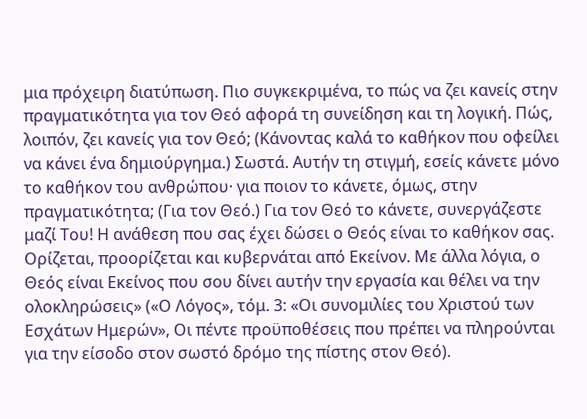μια πρόχειρη διατύπωση. Πιο συγκεκριμένα, το πώς να ζει κανείς στην πραγματικότητα για τον Θεό αφορά τη συνείδηση και τη λογική. Πώς, λοιπόν, ζει κανείς για τον Θεό; (Κάνοντας καλά το καθήκον που οφείλει να κάνει ένα δημιούργημα.) Σωστά. Αυτήν τη στιγμή, εσείς κάνετε μόνο το καθήκον του ανθρώπου· για ποιον το κάνετε, όμως, στην πραγματικότητα; (Για τον Θεό.) Για τον Θεό το κάνετε, συνεργάζεστε μαζί Του! Η ανάθεση που σας έχει δώσει ο Θεός είναι το καθήκον σας. Ορίζεται, προορίζεται και κυβερνάται από Εκείνον. Με άλλα λόγια, ο Θεός είναι Εκείνος που σου δίνει αυτήν την εργασία και θέλει να την ολοκληρώσεις» («Ο Λόγος», τόμ. 3: «Οι συνομιλίες του Χριστού των Εσχάτων Ημερών», Οι πέντε προϋποθέσεις που πρέπει να πληρούνται για την είσοδο στον σωστό δρόμο της πίστης στον Θεό).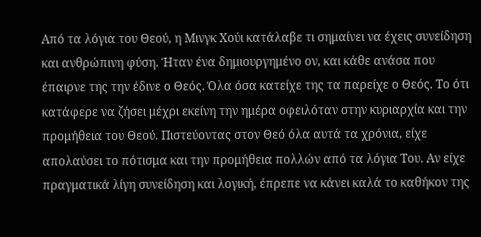Από τα λόγια του Θεού, η Μινγκ Χούι κατάλαβε τι σημαίνει να έχεις συνείδηση και ανθρώπινη φύση. Ήταν ένα δημιουργημένο ον, και κάθε ανάσα που έπαιρνε της την έδινε ο Θεός. Όλα όσα κατείχε της τα παρείχε ο Θεός. Το ότι κατάφερε να ζήσει μέχρι εκείνη την ημέρα οφειλόταν στην κυριαρχία και την προμήθεια του Θεού. Πιστεύοντας στον Θεό όλα αυτά τα χρόνια, είχε απολαύσει το πότισμα και την προμήθεια πολλών από τα λόγια Του. Αν είχε πραγματικά λίγη συνείδηση και λογική, έπρεπε να κάνει καλά το καθήκον της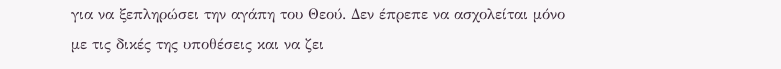για να ξεπληρώσει την αγάπη του Θεού. Δεν έπρεπε να ασχολείται μόνο με τις δικές της υποθέσεις και να ζει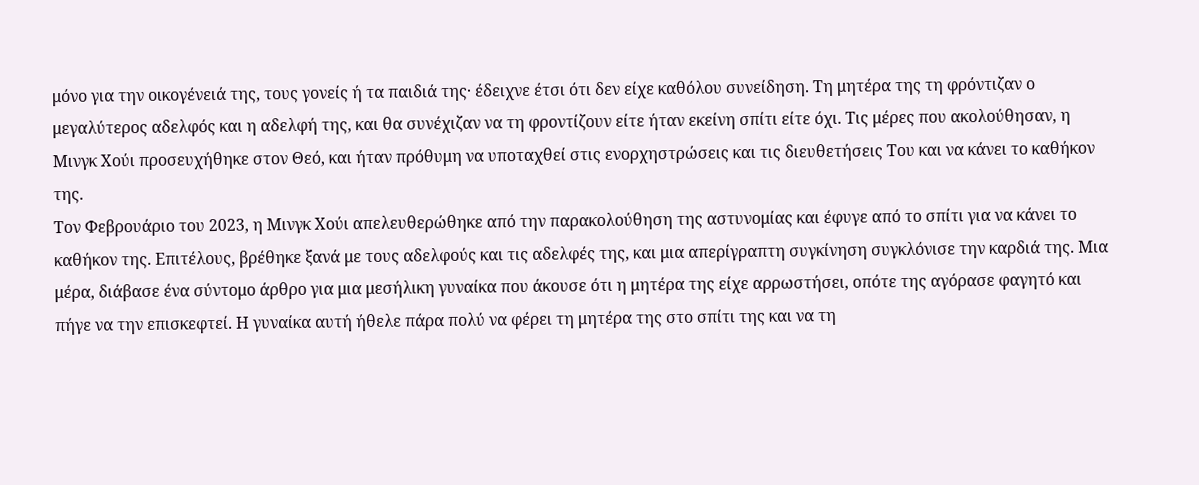μόνο για την οικογένειά της, τους γονείς ή τα παιδιά της· έδειχνε έτσι ότι δεν είχε καθόλου συνείδηση. Τη μητέρα της τη φρόντιζαν ο μεγαλύτερος αδελφός και η αδελφή της, και θα συνέχιζαν να τη φροντίζουν είτε ήταν εκείνη σπίτι είτε όχι. Τις μέρες που ακολούθησαν, η Μινγκ Χούι προσευχήθηκε στον Θεό, και ήταν πρόθυμη να υποταχθεί στις ενορχηστρώσεις και τις διευθετήσεις Του και να κάνει το καθήκον της.
Τον Φεβρουάριο του 2023, η Μινγκ Χούι απελευθερώθηκε από την παρακολούθηση της αστυνομίας και έφυγε από το σπίτι για να κάνει το καθήκον της. Επιτέλους, βρέθηκε ξανά με τους αδελφούς και τις αδελφές της, και μια απερίγραπτη συγκίνηση συγκλόνισε την καρδιά της. Μια μέρα, διάβασε ένα σύντομο άρθρο για μια μεσήλικη γυναίκα που άκουσε ότι η μητέρα της είχε αρρωστήσει, οπότε της αγόρασε φαγητό και πήγε να την επισκεφτεί. Η γυναίκα αυτή ήθελε πάρα πολύ να φέρει τη μητέρα της στο σπίτι της και να τη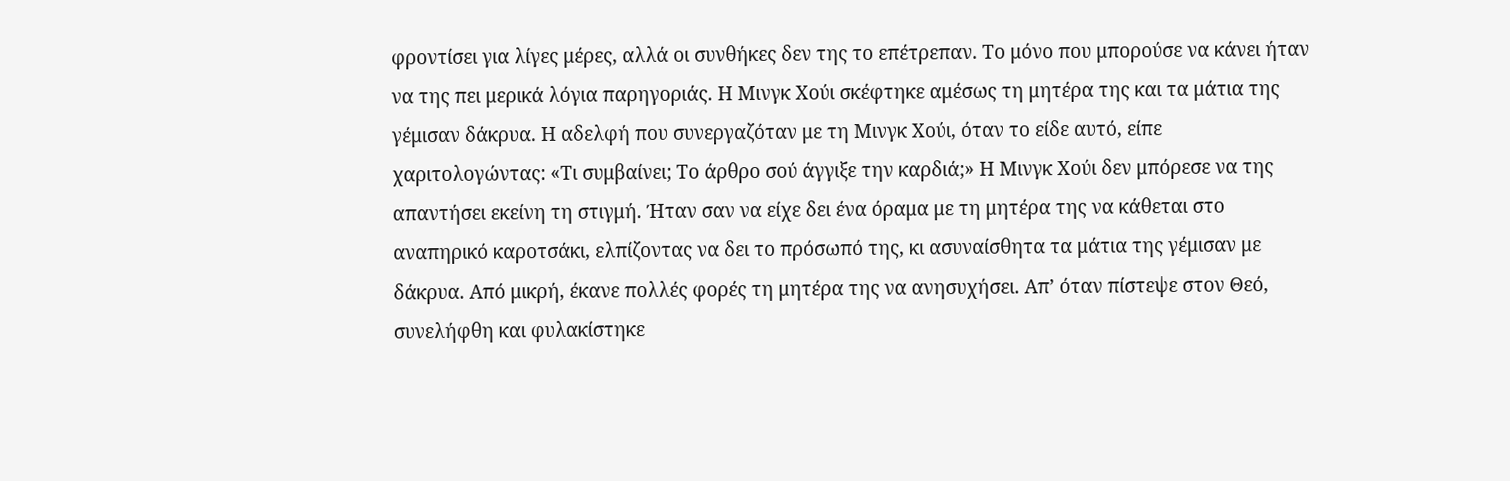φροντίσει για λίγες μέρες, αλλά οι συνθήκες δεν της το επέτρεπαν. Το μόνο που μπορούσε να κάνει ήταν να της πει μερικά λόγια παρηγοριάς. Η Μινγκ Χούι σκέφτηκε αμέσως τη μητέρα της και τα μάτια της γέμισαν δάκρυα. Η αδελφή που συνεργαζόταν με τη Μινγκ Χούι, όταν το είδε αυτό, είπε χαριτολογώντας: «Τι συμβαίνει; Το άρθρο σού άγγιξε την καρδιά;» Η Μινγκ Χούι δεν μπόρεσε να της απαντήσει εκείνη τη στιγμή. Ήταν σαν να είχε δει ένα όραμα με τη μητέρα της να κάθεται στο αναπηρικό καροτσάκι, ελπίζοντας να δει το πρόσωπό της, κι ασυναίσθητα τα μάτια της γέμισαν με δάκρυα. Από μικρή, έκανε πολλές φορές τη μητέρα της να ανησυχήσει. Απ’ όταν πίστεψε στον Θεό, συνελήφθη και φυλακίστηκε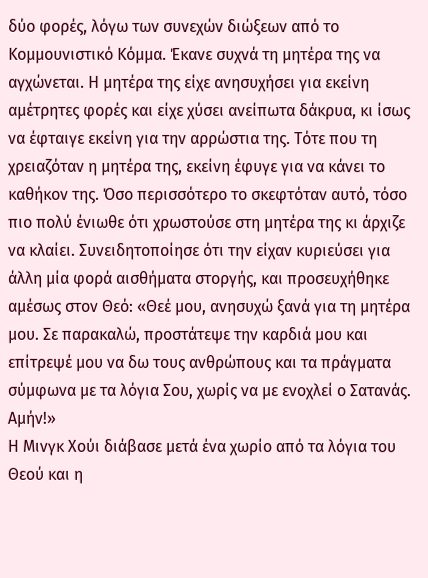δύο φορές, λόγω των συνεχών διώξεων από το Κομμουνιστικό Κόμμα. Έκανε συχνά τη μητέρα της να αγχώνεται. Η μητέρα της είχε ανησυχήσει για εκείνη αμέτρητες φορές και είχε χύσει ανείπωτα δάκρυα, κι ίσως να έφταιγε εκείνη για την αρρώστια της. Τότε που τη χρειαζόταν η μητέρα της, εκείνη έφυγε για να κάνει το καθήκον της. Όσο περισσότερο το σκεφτόταν αυτό, τόσο πιο πολύ ένιωθε ότι χρωστούσε στη μητέρα της κι άρχιζε να κλαίει. Συνειδητοποίησε ότι την είχαν κυριεύσει για άλλη μία φορά αισθήματα στοργής, και προσευχήθηκε αμέσως στον Θεό: «Θεέ μου, ανησυχώ ξανά για τη μητέρα μου. Σε παρακαλώ, προστάτεψε την καρδιά μου και επίτρεψέ μου να δω τους ανθρώπους και τα πράγματα σύμφωνα με τα λόγια Σου, χωρίς να με ενοχλεί ο Σατανάς. Αμήν!»
Η Μινγκ Χούι διάβασε μετά ένα χωρίο από τα λόγια του Θεού και η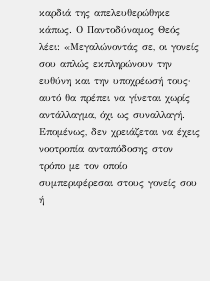καρδιά της απελευθερώθηκε κάπως. Ο Παντοδύναμος Θεός λέει: «Μεγαλώνοντάς σε, οι γονείς σου απλώς εκπληρώνουν την ευθύνη και την υποχρέωσή τους· αυτό θα πρέπει να γίνεται χωρίς αντάλλαγμα, όχι ως συναλλαγή. Επομένως, δεν χρειάζεται να έχεις νοοτροπία ανταπόδοσης στον τρόπο με τον οποίο συμπεριφέρεσαι στους γονείς σου ή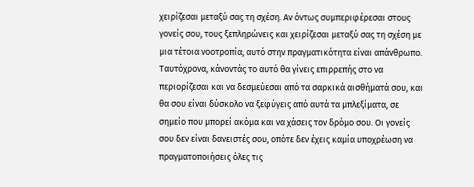χειρίζεσαι μεταξύ σας τη σχέση. Αν όντως συμπεριφέρεσαι στους γονείς σου, τους ξεπληρώνεις και χειρίζεσαι μεταξύ σας τη σχέση με μια τέτοια νοοτροπία, αυτό στην πραγματικότητα είναι απάνθρωπο. Ταυτόχρονα, κάνοντάς το αυτό θα γίνεις επιρρεπής στο να περιορίζεσαι και να δεσμεύεσαι από τα σαρκικά αισθήματά σου, και θα σου είναι δύσκολο να ξεφύγεις από αυτά τα μπλεξίματα, σε σημείο που μπορεί ακόμα και να χάσεις τον δρόμο σου. Οι γονείς σου δεν είναι δανειστές σου, οπότε δεν έχεις καμία υποχρέωση να πραγματοποιήσεις όλες τις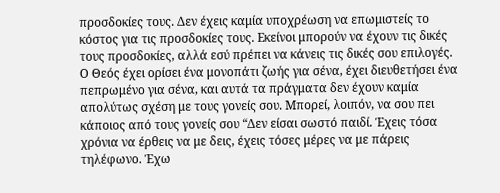προσδοκίες τους. Δεν έχεις καμία υποχρέωση να επωμιστείς το κόστος για τις προσδοκίες τους. Εκείνοι μπορούν να έχουν τις δικές τους προσδοκίες, αλλά εσύ πρέπει να κάνεις τις δικές σου επιλογές. Ο Θεός έχει ορίσει ένα μονοπάτι ζωής για σένα, έχει διευθετήσει ένα πεπρωμένο για σένα, και αυτά τα πράγματα δεν έχουν καμία απολύτως σχέση με τους γονείς σου. Μπορεί, λοιπόν, να σου πει κάποιος από τους γονείς σου “Δεν είσαι σωστό παιδί. Έχεις τόσα χρόνια να έρθεις να με δεις, έχεις τόσες μέρες να με πάρεις τηλέφωνο. Έχω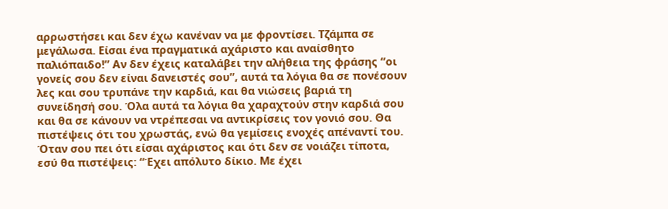αρρωστήσει και δεν έχω κανέναν να με φροντίσει. Τζάμπα σε μεγάλωσα. Είσαι ένα πραγματικά αχάριστο και αναίσθητο παλιόπαιδο!” Αν δεν έχεις καταλάβει την αλήθεια της φράσης “οι γονείς σου δεν είναι δανειστές σου”, αυτά τα λόγια θα σε πονέσουν λες και σου τρυπάνε την καρδιά, και θα νιώσεις βαριά τη συνείδησή σου. Όλα αυτά τα λόγια θα χαραχτούν στην καρδιά σου και θα σε κάνουν να ντρέπεσαι να αντικρίσεις τον γονιό σου. Θα πιστέψεις ότι του χρωστάς, ενώ θα γεμίσεις ενοχές απέναντί του. Όταν σου πει ότι είσαι αχάριστος και ότι δεν σε νοιάζει τίποτα, εσύ θα πιστέψεις: “Έχει απόλυτο δίκιο. Με έχει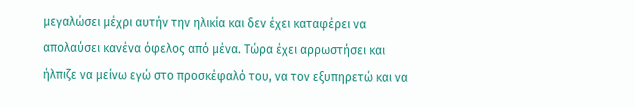μεγαλώσει μέχρι αυτήν την ηλικία και δεν έχει καταφέρει να απολαύσει κανένα όφελος από μένα. Τώρα έχει αρρωστήσει και ήλπιζε να μείνω εγώ στο προσκέφαλό του, να τον εξυπηρετώ και να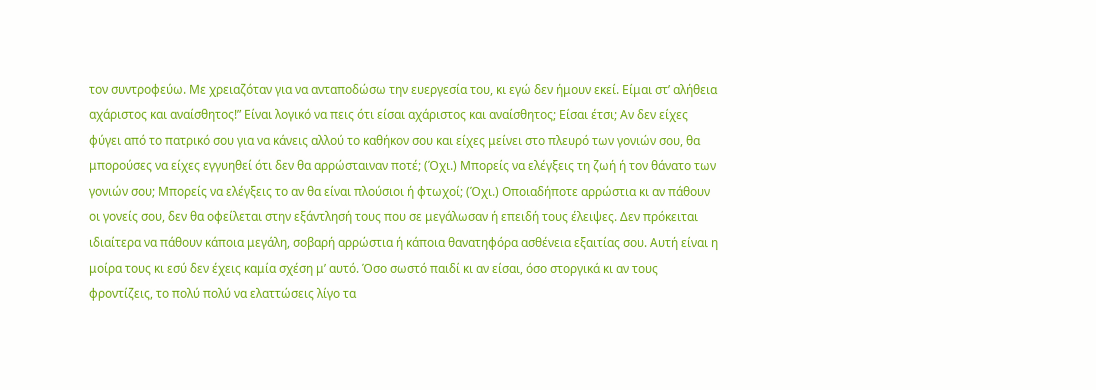τον συντροφεύω. Με χρειαζόταν για να ανταποδώσω την ευεργεσία του, κι εγώ δεν ήμουν εκεί. Είμαι στ’ αλήθεια αχάριστος και αναίσθητος!” Είναι λογικό να πεις ότι είσαι αχάριστος και αναίσθητος; Είσαι έτσι; Αν δεν είχες φύγει από το πατρικό σου για να κάνεις αλλού το καθήκον σου και είχες μείνει στο πλευρό των γονιών σου, θα μπορούσες να είχες εγγυηθεί ότι δεν θα αρρώσταιναν ποτέ; (Όχι.) Μπορείς να ελέγξεις τη ζωή ή τον θάνατο των γονιών σου; Μπορείς να ελέγξεις το αν θα είναι πλούσιοι ή φτωχοί; (Όχι.) Οποιαδήποτε αρρώστια κι αν πάθουν οι γονείς σου, δεν θα οφείλεται στην εξάντλησή τους που σε μεγάλωσαν ή επειδή τους έλειψες. Δεν πρόκειται ιδιαίτερα να πάθουν κάποια μεγάλη, σοβαρή αρρώστια ή κάποια θανατηφόρα ασθένεια εξαιτίας σου. Αυτή είναι η μοίρα τους κι εσύ δεν έχεις καμία σχέση μ’ αυτό. Όσο σωστό παιδί κι αν είσαι, όσο στοργικά κι αν τους φροντίζεις, το πολύ πολύ να ελαττώσεις λίγο τα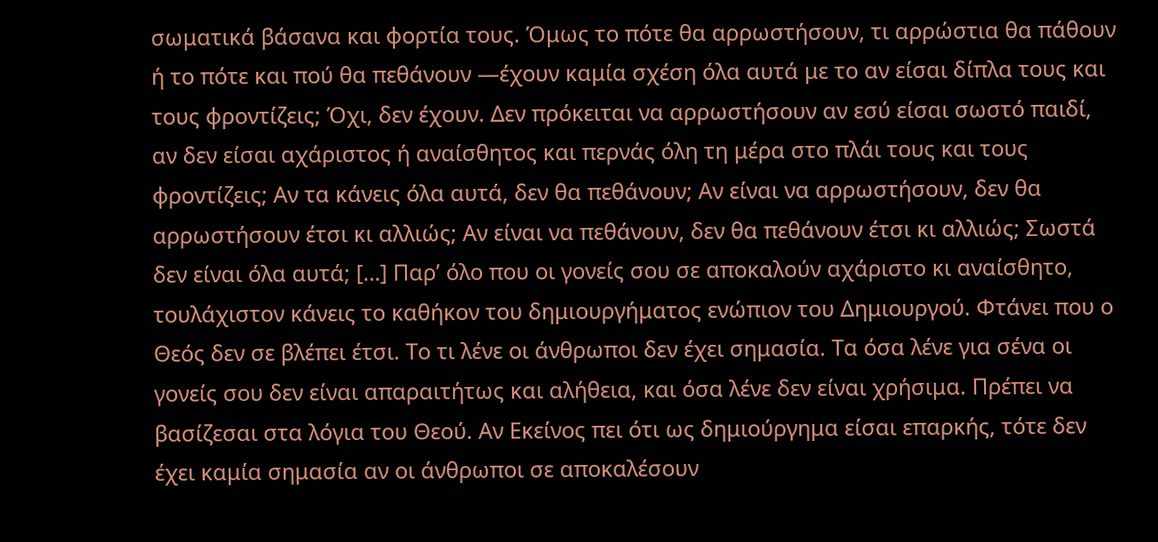σωματικά βάσανα και φορτία τους. Όμως το πότε θα αρρωστήσουν, τι αρρώστια θα πάθουν ή το πότε και πού θα πεθάνουν —έχουν καμία σχέση όλα αυτά με το αν είσαι δίπλα τους και τους φροντίζεις; Όχι, δεν έχουν. Δεν πρόκειται να αρρωστήσουν αν εσύ είσαι σωστό παιδί, αν δεν είσαι αχάριστος ή αναίσθητος και περνάς όλη τη μέρα στο πλάι τους και τους φροντίζεις; Αν τα κάνεις όλα αυτά, δεν θα πεθάνουν; Αν είναι να αρρωστήσουν, δεν θα αρρωστήσουν έτσι κι αλλιώς; Αν είναι να πεθάνουν, δεν θα πεθάνουν έτσι κι αλλιώς; Σωστά δεν είναι όλα αυτά; […] Παρ’ όλο που οι γονείς σου σε αποκαλούν αχάριστο κι αναίσθητο, τουλάχιστον κάνεις το καθήκον του δημιουργήματος ενώπιον του Δημιουργού. Φτάνει που ο Θεός δεν σε βλέπει έτσι. Το τι λένε οι άνθρωποι δεν έχει σημασία. Τα όσα λένε για σένα οι γονείς σου δεν είναι απαραιτήτως και αλήθεια, και όσα λένε δεν είναι χρήσιμα. Πρέπει να βασίζεσαι στα λόγια του Θεού. Αν Εκείνος πει ότι ως δημιούργημα είσαι επαρκής, τότε δεν έχει καμία σημασία αν οι άνθρωποι σε αποκαλέσουν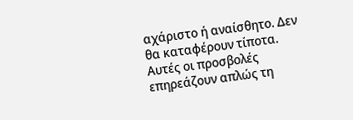αχάριστο ή αναίσθητο. Δεν θα καταφέρουν τίποτα. Αυτές οι προσβολές επηρεάζουν απλώς τη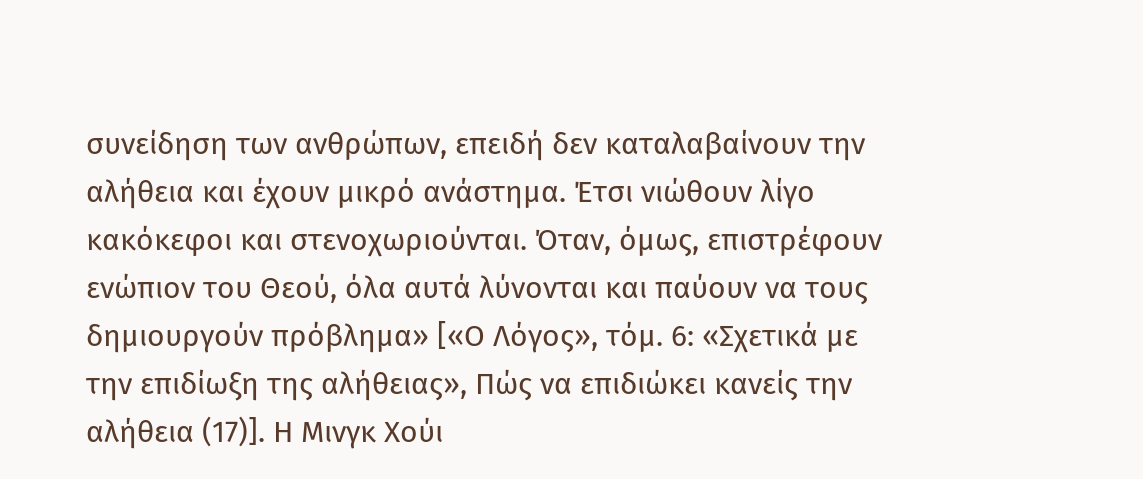συνείδηση των ανθρώπων, επειδή δεν καταλαβαίνουν την αλήθεια και έχουν μικρό ανάστημα. Έτσι νιώθουν λίγο κακόκεφοι και στενοχωριούνται. Όταν, όμως, επιστρέφουν ενώπιον του Θεού, όλα αυτά λύνονται και παύουν να τους δημιουργούν πρόβλημα» [«Ο Λόγος», τόμ. 6: «Σχετικά με την επιδίωξη της αλήθειας», Πώς να επιδιώκει κανείς την αλήθεια (17)]. Η Μινγκ Χούι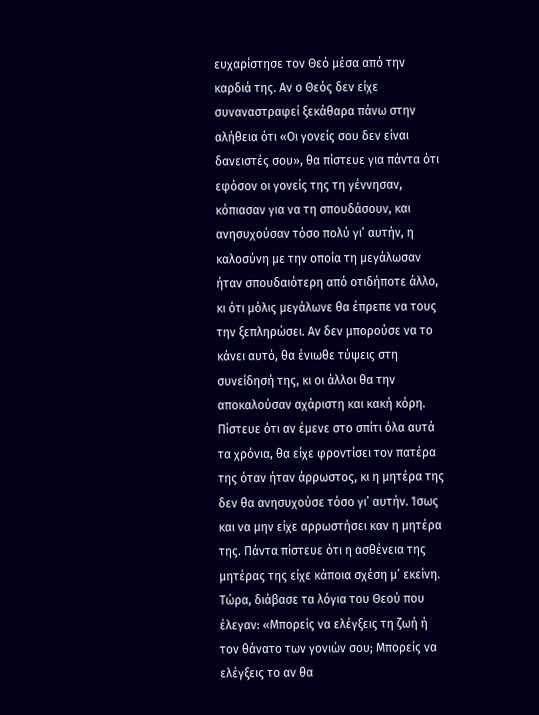ευχαρίστησε τον Θεό μέσα από την καρδιά της. Αν ο Θεός δεν είχε συναναστραφεί ξεκάθαρα πάνω στην αλήθεια ότι «Οι γονείς σου δεν είναι δανειστές σου», θα πίστευε για πάντα ότι εφόσον οι γονείς της τη γέννησαν, κόπιασαν για να τη σπουδάσουν, και ανησυχούσαν τόσο πολύ γι’ αυτήν, η καλοσύνη με την οποία τη μεγάλωσαν ήταν σπουδαιότερη από οτιδήποτε άλλο, κι ότι μόλις μεγάλωνε θα έπρεπε να τους την ξεπληρώσει. Αν δεν μπορούσε να το κάνει αυτό, θα ένιωθε τύψεις στη συνείδησή της, κι οι άλλοι θα την αποκαλούσαν αχάριστη και κακή κόρη. Πίστευε ότι αν έμενε στο σπίτι όλα αυτά τα χρόνια, θα είχε φροντίσει τον πατέρα της όταν ήταν άρρωστος, κι η μητέρα της δεν θα ανησυχούσε τόσο γι’ αυτήν. Ίσως και να μην είχε αρρωστήσει καν η μητέρα της. Πάντα πίστευε ότι η ασθένεια της μητέρας της είχε κάποια σχέση μ’ εκείνη. Τώρα, διάβασε τα λόγια του Θεού που έλεγαν: «Μπορείς να ελέγξεις τη ζωή ή τον θάνατο των γονιών σου; Μπορείς να ελέγξεις το αν θα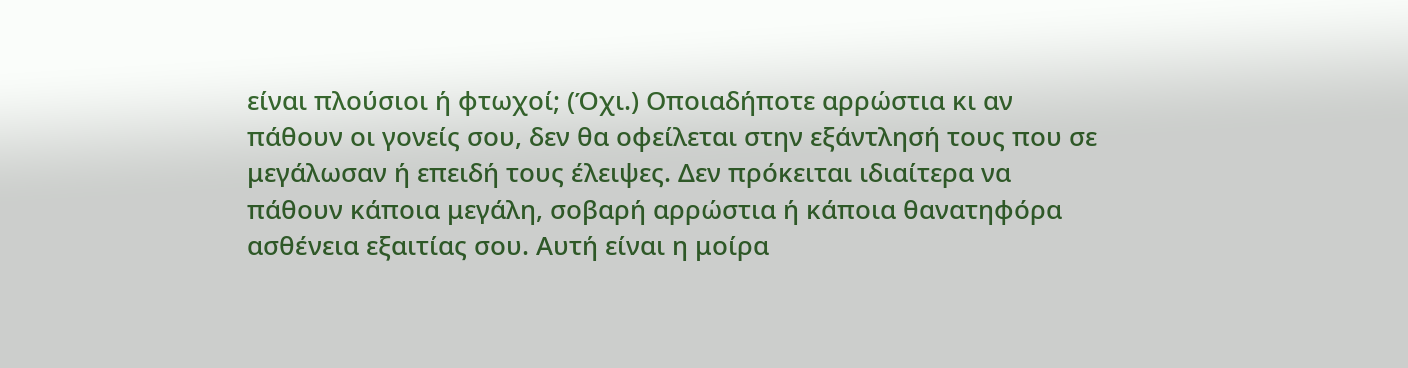είναι πλούσιοι ή φτωχοί; (Όχι.) Οποιαδήποτε αρρώστια κι αν πάθουν οι γονείς σου, δεν θα οφείλεται στην εξάντλησή τους που σε μεγάλωσαν ή επειδή τους έλειψες. Δεν πρόκειται ιδιαίτερα να πάθουν κάποια μεγάλη, σοβαρή αρρώστια ή κάποια θανατηφόρα ασθένεια εξαιτίας σου. Αυτή είναι η μοίρα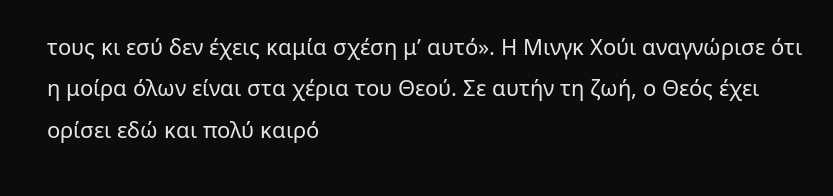τους κι εσύ δεν έχεις καμία σχέση μ’ αυτό». Η Μινγκ Χούι αναγνώρισε ότι η μοίρα όλων είναι στα χέρια του Θεού. Σε αυτήν τη ζωή, ο Θεός έχει ορίσει εδώ και πολύ καιρό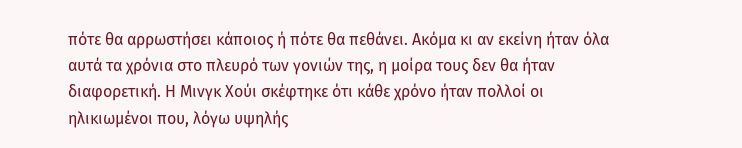πότε θα αρρωστήσει κάποιος ή πότε θα πεθάνει. Ακόμα κι αν εκείνη ήταν όλα αυτά τα χρόνια στο πλευρό των γονιών της, η μοίρα τους δεν θα ήταν διαφορετική. Η Μινγκ Χούι σκέφτηκε ότι κάθε χρόνο ήταν πολλοί οι ηλικιωμένοι που, λόγω υψηλής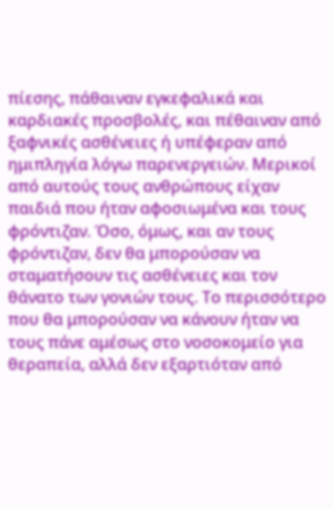πίεσης, πάθαιναν εγκεφαλικά και καρδιακές προσβολές, και πέθαιναν από ξαφνικές ασθένειες ή υπέφεραν από ημιπληγία λόγω παρενεργειών. Μερικοί από αυτούς τους ανθρώπους είχαν παιδιά που ήταν αφοσιωμένα και τους φρόντιζαν. Όσο, όμως, και αν τους φρόντιζαν, δεν θα μπορούσαν να σταματήσουν τις ασθένειες και τον θάνατο των γονιών τους. Το περισσότερο που θα μπορούσαν να κάνουν ήταν να τους πάνε αμέσως στο νοσοκομείο για θεραπεία, αλλά δεν εξαρτιόταν από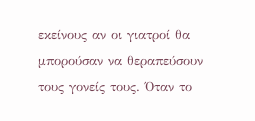εκείνους αν οι γιατροί θα μπορούσαν να θεραπεύσουν τους γονείς τους. Όταν το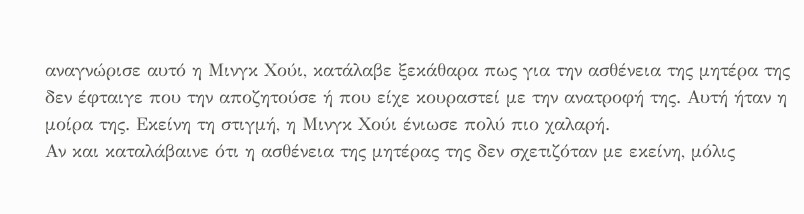αναγνώρισε αυτό η Μινγκ Χούι, κατάλαβε ξεκάθαρα πως για την ασθένεια της μητέρα της δεν έφταιγε που την αποζητούσε ή που είχε κουραστεί με την ανατροφή της. Αυτή ήταν η μοίρα της. Εκείνη τη στιγμή, η Μινγκ Χούι ένιωσε πολύ πιο χαλαρή.
Αν και καταλάβαινε ότι η ασθένεια της μητέρας της δεν σχετιζόταν με εκείνη, μόλις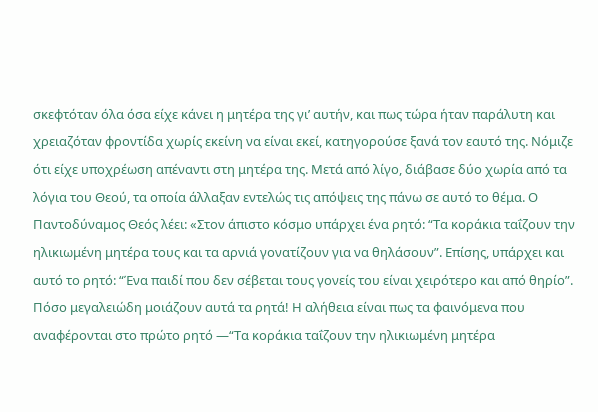σκεφτόταν όλα όσα είχε κάνει η μητέρα της γι’ αυτήν, και πως τώρα ήταν παράλυτη και χρειαζόταν φροντίδα χωρίς εκείνη να είναι εκεί, κατηγορούσε ξανά τον εαυτό της. Νόμιζε ότι είχε υποχρέωση απέναντι στη μητέρα της. Μετά από λίγο, διάβασε δύο χωρία από τα λόγια του Θεού, τα οποία άλλαξαν εντελώς τις απόψεις της πάνω σε αυτό το θέμα. Ο Παντοδύναμος Θεός λέει: «Στον άπιστο κόσμο υπάρχει ένα ρητό: “Τα κοράκια ταΐζουν την ηλικιωμένη μητέρα τους και τα αρνιά γονατίζουν για να θηλάσουν”. Επίσης, υπάρχει και αυτό το ρητό: “Ένα παιδί που δεν σέβεται τους γονείς του είναι χειρότερο και από θηρίο”. Πόσο μεγαλειώδη μοιάζουν αυτά τα ρητά! Η αλήθεια είναι πως τα φαινόμενα που αναφέρονται στο πρώτο ρητό —“Τα κοράκια ταΐζουν την ηλικιωμένη μητέρα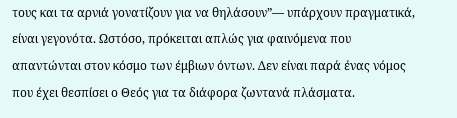τους και τα αρνιά γονατίζουν για να θηλάσουν”— υπάρχουν πραγματικά, είναι γεγονότα. Ωστόσο, πρόκειται απλώς για φαινόμενα που απαντώνται στον κόσμο των έμβιων όντων. Δεν είναι παρά ένας νόμος που έχει θεσπίσει ο Θεός για τα διάφορα ζωντανά πλάσματα.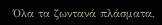Όλα τα ζωντανά πλάσματα,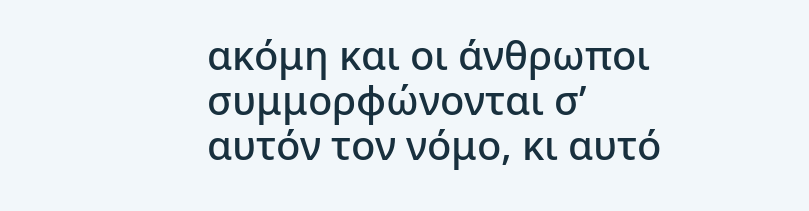ακόμη και οι άνθρωποι συμμορφώνονται σ’ αυτόν τον νόμο, κι αυτό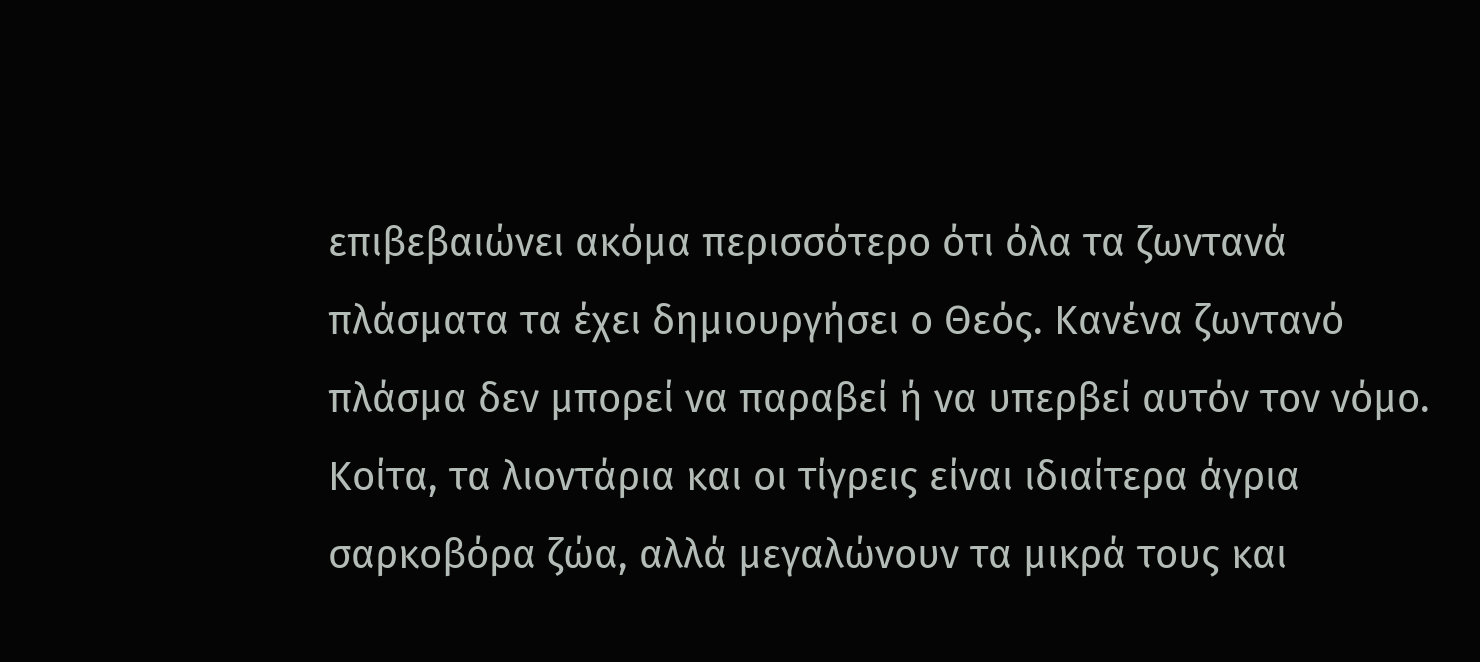επιβεβαιώνει ακόμα περισσότερο ότι όλα τα ζωντανά πλάσματα τα έχει δημιουργήσει ο Θεός. Κανένα ζωντανό πλάσμα δεν μπορεί να παραβεί ή να υπερβεί αυτόν τον νόμο. Κοίτα, τα λιοντάρια και οι τίγρεις είναι ιδιαίτερα άγρια σαρκοβόρα ζώα, αλλά μεγαλώνουν τα μικρά τους και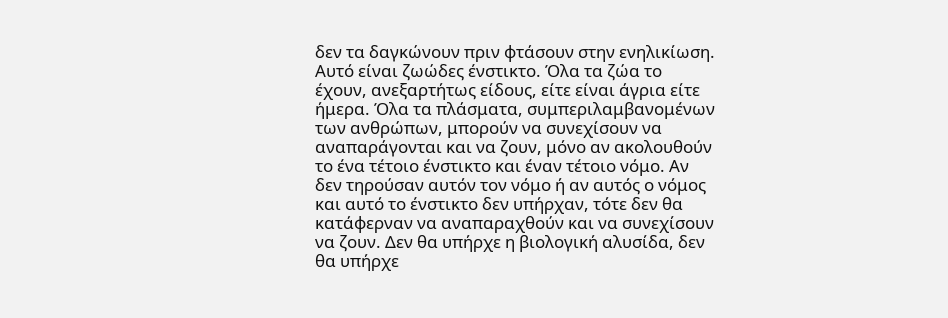δεν τα δαγκώνουν πριν φτάσουν στην ενηλικίωση. Αυτό είναι ζωώδες ένστικτο. Όλα τα ζώα το έχουν, ανεξαρτήτως είδους, είτε είναι άγρια είτε ήμερα. Όλα τα πλάσματα, συμπεριλαμβανομένων των ανθρώπων, μπορούν να συνεχίσουν να αναπαράγονται και να ζουν, μόνο αν ακολουθούν το ένα τέτοιο ένστικτο και έναν τέτοιο νόμο. Αν δεν τηρούσαν αυτόν τον νόμο ή αν αυτός ο νόμος και αυτό το ένστικτο δεν υπήρχαν, τότε δεν θα κατάφερναν να αναπαραχθούν και να συνεχίσουν να ζουν. Δεν θα υπήρχε η βιολογική αλυσίδα, δεν θα υπήρχε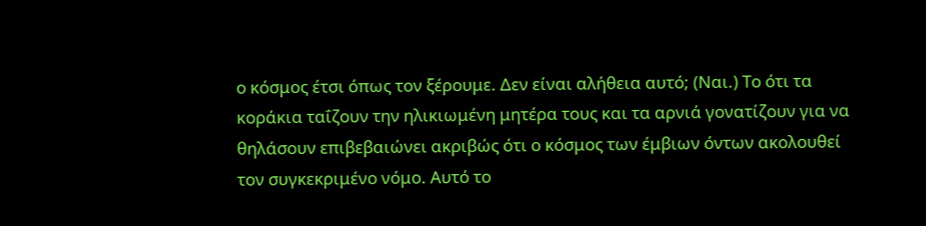ο κόσμος έτσι όπως τον ξέρουμε. Δεν είναι αλήθεια αυτό; (Ναι.) Το ότι τα κοράκια ταΐζουν την ηλικιωμένη μητέρα τους και τα αρνιά γονατίζουν για να θηλάσουν επιβεβαιώνει ακριβώς ότι ο κόσμος των έμβιων όντων ακολουθεί τον συγκεκριμένο νόμο. Αυτό το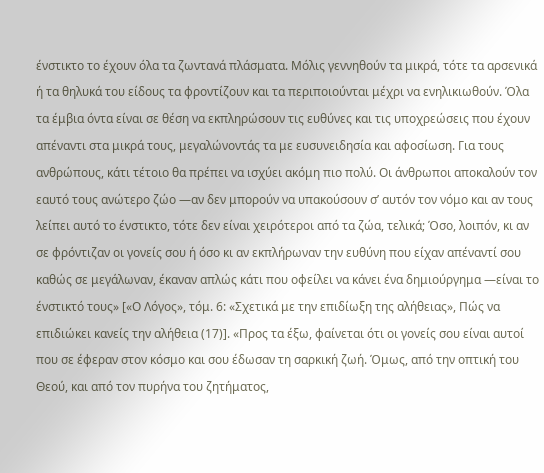ένστικτο το έχουν όλα τα ζωντανά πλάσματα. Μόλις γεννηθούν τα μικρά, τότε τα αρσενικά ή τα θηλυκά του είδους τα φροντίζουν και τα περιποιούνται μέχρι να ενηλικιωθούν. Όλα τα έμβια όντα είναι σε θέση να εκπληρώσουν τις ευθύνες και τις υποχρεώσεις που έχουν απέναντι στα μικρά τους, μεγαλώνοντάς τα με ευσυνειδησία και αφοσίωση. Για τους ανθρώπους, κάτι τέτοιο θα πρέπει να ισχύει ακόμη πιο πολύ. Οι άνθρωποι αποκαλούν τον εαυτό τους ανώτερο ζώο —αν δεν μπορούν να υπακούσουν σ’ αυτόν τον νόμο και αν τους λείπει αυτό το ένστικτο, τότε δεν είναι χειρότεροι από τα ζώα, τελικά; Όσο, λοιπόν, κι αν σε φρόντιζαν οι γονείς σου ή όσο κι αν εκπλήρωναν την ευθύνη που είχαν απέναντί σου καθώς σε μεγάλωναν, έκαναν απλώς κάτι που οφείλει να κάνει ένα δημιούργημα —είναι το ένστικτό τους» [«Ο Λόγος», τόμ. 6: «Σχετικά με την επιδίωξη της αλήθειας», Πώς να επιδιώκει κανείς την αλήθεια (17)]. «Προς τα έξω, φαίνεται ότι οι γονείς σου είναι αυτοί που σε έφεραν στον κόσμο και σου έδωσαν τη σαρκική ζωή. Όμως, από την οπτική του Θεού, και από τον πυρήνα του ζητήματος,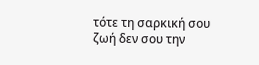τότε τη σαρκική σου ζωή δεν σου την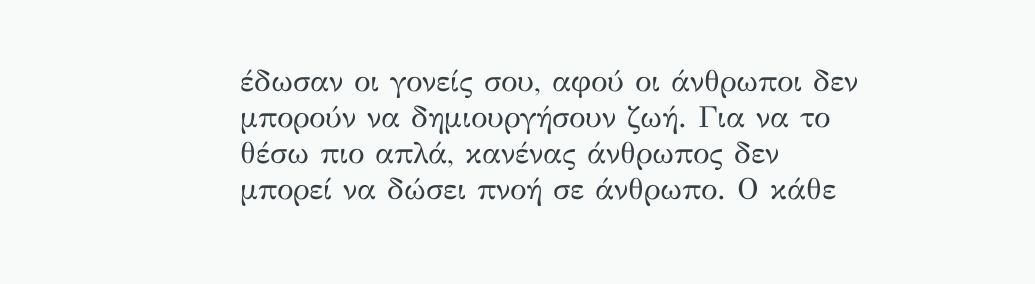έδωσαν οι γονείς σου, αφού οι άνθρωποι δεν μπορούν να δημιουργήσουν ζωή. Για να το θέσω πιο απλά, κανένας άνθρωπος δεν μπορεί να δώσει πνοή σε άνθρωπο. Ο κάθε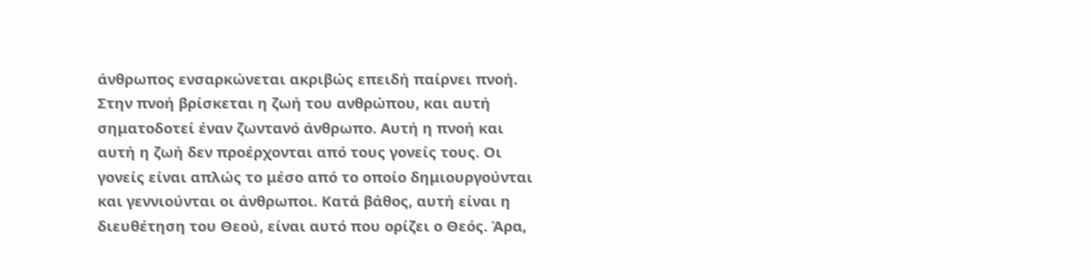άνθρωπος ενσαρκώνεται ακριβώς επειδή παίρνει πνοή. Στην πνοή βρίσκεται η ζωή του ανθρώπου, και αυτή σηματοδοτεί έναν ζωντανό άνθρωπο. Αυτή η πνοή και αυτή η ζωή δεν προέρχονται από τους γονείς τους. Οι γονείς είναι απλώς το μέσο από το οποίο δημιουργούνται και γεννιούνται οι άνθρωποι. Κατά βάθος, αυτή είναι η διευθέτηση του Θεού, είναι αυτό που ορίζει ο Θεός. Άρα,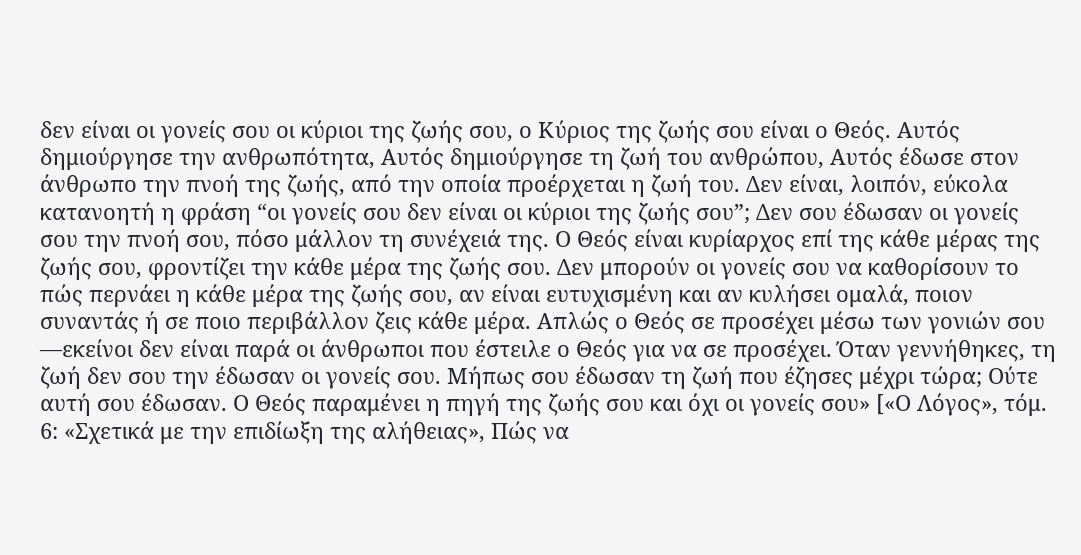δεν είναι οι γονείς σου οι κύριοι της ζωής σου, ο Κύριος της ζωής σου είναι ο Θεός. Αυτός δημιούργησε την ανθρωπότητα, Αυτός δημιούργησε τη ζωή του ανθρώπου, Αυτός έδωσε στον άνθρωπο την πνοή της ζωής, από την οποία προέρχεται η ζωή του. Δεν είναι, λοιπόν, εύκολα κατανοητή η φράση “οι γονείς σου δεν είναι οι κύριοι της ζωής σου”; Δεν σου έδωσαν οι γονείς σου την πνοή σου, πόσο μάλλον τη συνέχειά της. Ο Θεός είναι κυρίαρχος επί της κάθε μέρας της ζωής σου, φροντίζει την κάθε μέρα της ζωής σου. Δεν μπορούν οι γονείς σου να καθορίσουν το πώς περνάει η κάθε μέρα της ζωής σου, αν είναι ευτυχισμένη και αν κυλήσει ομαλά, ποιον συναντάς ή σε ποιο περιβάλλον ζεις κάθε μέρα. Απλώς ο Θεός σε προσέχει μέσω των γονιών σου —εκείνοι δεν είναι παρά οι άνθρωποι που έστειλε ο Θεός για να σε προσέχει. Όταν γεννήθηκες, τη ζωή δεν σου την έδωσαν οι γονείς σου. Μήπως σου έδωσαν τη ζωή που έζησες μέχρι τώρα; Ούτε αυτή σου έδωσαν. Ο Θεός παραμένει η πηγή της ζωής σου και όχι οι γονείς σου» [«Ο Λόγος», τόμ. 6: «Σχετικά με την επιδίωξη της αλήθειας», Πώς να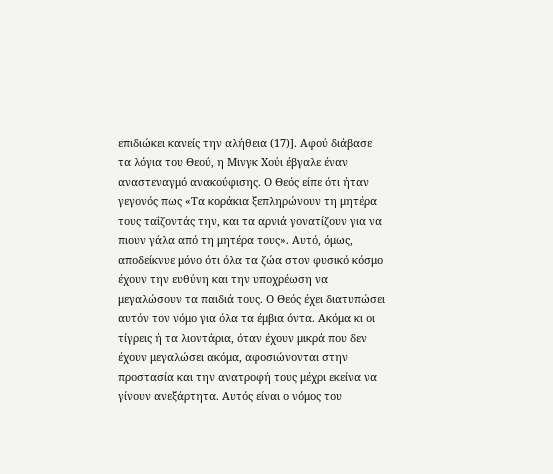επιδιώκει κανείς την αλήθεια (17)]. Αφού διάβασε τα λόγια του Θεού, η Μινγκ Χούι έβγαλε έναν αναστεναγμό ανακούφισης. Ο Θεός είπε ότι ήταν γεγονός πως «Τα κοράκια ξεπληρώνουν τη μητέρα τους ταΐζοντάς την, και τα αρνιά γονατίζουν για να πιουν γάλα από τη μητέρα τους». Αυτό, όμως, αποδείκνυε μόνο ότι όλα τα ζώα στον φυσικό κόσμο έχουν την ευθύνη και την υποχρέωση να μεγαλώσουν τα παιδιά τους. Ο Θεός έχει διατυπώσει αυτόν τον νόμο για όλα τα έμβια όντα. Ακόμα κι οι τίγρεις ή τα λιοντάρια, όταν έχουν μικρά που δεν έχουν μεγαλώσει ακόμα, αφοσιώνονται στην προστασία και την ανατροφή τους μέχρι εκείνα να γίνουν ανεξάρτητα. Αυτός είναι ο νόμος του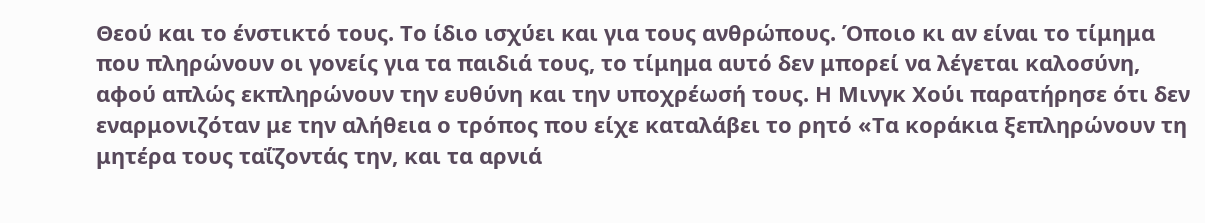Θεού και το ένστικτό τους. Το ίδιο ισχύει και για τους ανθρώπους. Όποιο κι αν είναι το τίμημα που πληρώνουν οι γονείς για τα παιδιά τους, το τίμημα αυτό δεν μπορεί να λέγεται καλοσύνη, αφού απλώς εκπληρώνουν την ευθύνη και την υποχρέωσή τους. Η Μινγκ Χούι παρατήρησε ότι δεν εναρμονιζόταν με την αλήθεια ο τρόπος που είχε καταλάβει το ρητό «Τα κοράκια ξεπληρώνουν τη μητέρα τους ταΐζοντάς την, και τα αρνιά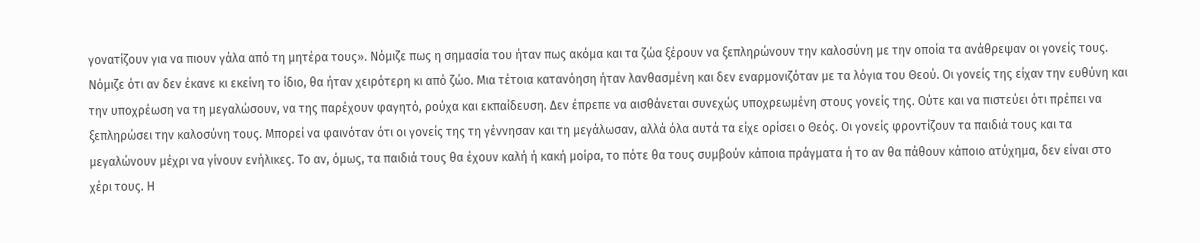γονατίζουν για να πιουν γάλα από τη μητέρα τους». Νόμιζε πως η σημασία του ήταν πως ακόμα και τα ζώα ξέρουν να ξεπληρώνουν την καλοσύνη με την οποία τα ανάθρεψαν οι γονείς τους. Νόμιζε ότι αν δεν έκανε κι εκείνη το ίδιο, θα ήταν χειρότερη κι από ζώο. Μια τέτοια κατανόηση ήταν λανθασμένη και δεν εναρμονιζόταν με τα λόγια του Θεού. Οι γονείς της είχαν την ευθύνη και την υποχρέωση να τη μεγαλώσουν, να της παρέχουν φαγητό, ρούχα και εκπαίδευση. Δεν έπρεπε να αισθάνεται συνεχώς υποχρεωμένη στους γονείς της. Ούτε και να πιστεύει ότι πρέπει να ξεπληρώσει την καλοσύνη τους. Μπορεί να φαινόταν ότι οι γονείς της τη γέννησαν και τη μεγάλωσαν, αλλά όλα αυτά τα είχε ορίσει ο Θεός. Οι γονείς φροντίζουν τα παιδιά τους και τα μεγαλώνουν μέχρι να γίνουν ενήλικες. Το αν, όμως, τα παιδιά τους θα έχουν καλή ή κακή μοίρα, το πότε θα τους συμβούν κάποια πράγματα ή το αν θα πάθουν κάποιο ατύχημα, δεν είναι στο χέρι τους. Η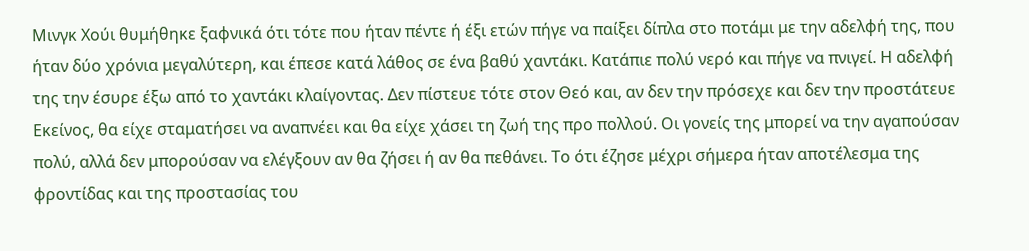Μινγκ Χούι θυμήθηκε ξαφνικά ότι τότε που ήταν πέντε ή έξι ετών πήγε να παίξει δίπλα στο ποτάμι με την αδελφή της, που ήταν δύο χρόνια μεγαλύτερη, και έπεσε κατά λάθος σε ένα βαθύ χαντάκι. Κατάπιε πολύ νερό και πήγε να πνιγεί. Η αδελφή της την έσυρε έξω από το χαντάκι κλαίγοντας. Δεν πίστευε τότε στον Θεό και, αν δεν την πρόσεχε και δεν την προστάτευε Εκείνος, θα είχε σταματήσει να αναπνέει και θα είχε χάσει τη ζωή της προ πολλού. Οι γονείς της μπορεί να την αγαπούσαν πολύ, αλλά δεν μπορούσαν να ελέγξουν αν θα ζήσει ή αν θα πεθάνει. Το ότι έζησε μέχρι σήμερα ήταν αποτέλεσμα της φροντίδας και της προστασίας του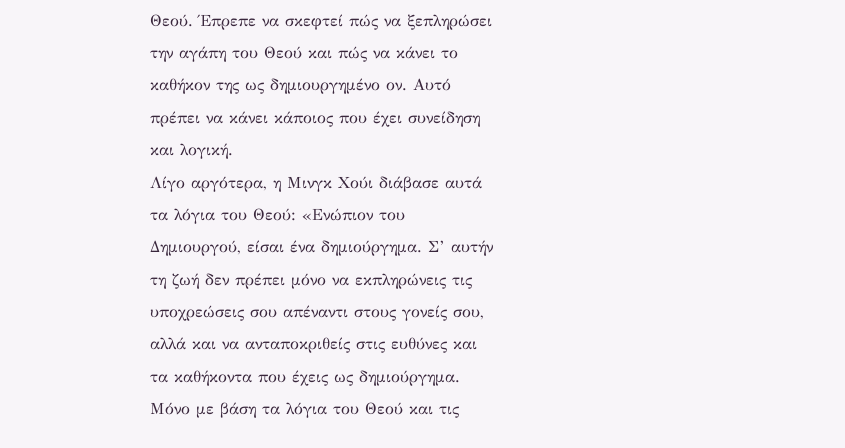Θεού. Έπρεπε να σκεφτεί πώς να ξεπληρώσει την αγάπη του Θεού και πώς να κάνει το καθήκον της ως δημιουργημένο ον. Αυτό πρέπει να κάνει κάποιος που έχει συνείδηση και λογική.
Λίγο αργότερα, η Μινγκ Χούι διάβασε αυτά τα λόγια του Θεού: «Ενώπιον του Δημιουργού, είσαι ένα δημιούργημα. Σ’ αυτήν τη ζωή δεν πρέπει μόνο να εκπληρώνεις τις υποχρεώσεις σου απέναντι στους γονείς σου, αλλά και να ανταποκριθείς στις ευθύνες και τα καθήκοντα που έχεις ως δημιούργημα. Μόνο με βάση τα λόγια του Θεού και τις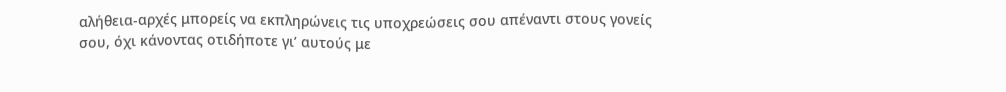αλήθεια-αρχές μπορείς να εκπληρώνεις τις υποχρεώσεις σου απέναντι στους γονείς σου, όχι κάνοντας οτιδήποτε γι’ αυτούς με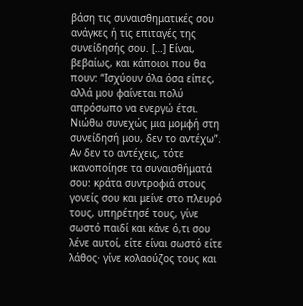βάση τις συναισθηματικές σου ανάγκες ή τις επιταγές της συνείδησής σου. […] Είναι, βεβαίως, και κάποιοι που θα πουν: “Ισχύουν όλα όσα είπες, αλλά μου φαίνεται πολύ απρόσωπο να ενεργώ έτσι. Νιώθω συνεχώς μια μομφή στη συνείδησή μου, δεν το αντέχω”. Αν δεν το αντέχεις, τότε ικανοποίησε τα συναισθήματά σου: κράτα συντροφιά στους γονείς σου και μείνε στο πλευρό τους, υπηρέτησέ τους, γίνε σωστό παιδί και κάνε ό,τι σου λένε αυτοί, είτε είναι σωστό είτε λάθος· γίνε κολαούζος τους και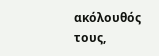ακόλουθός τους,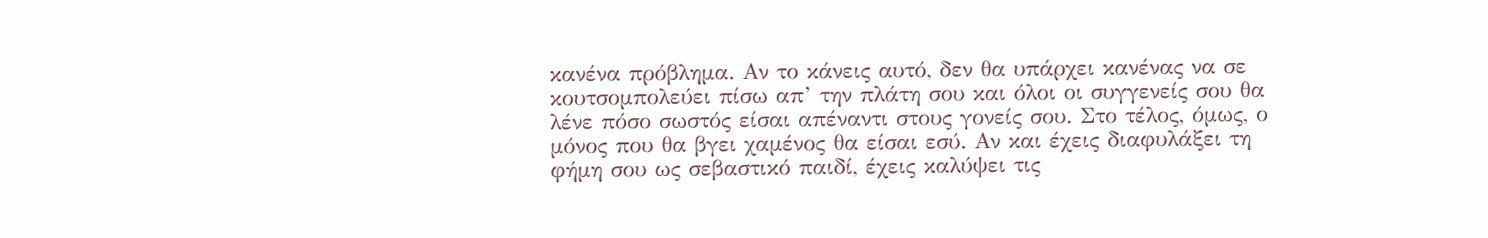κανένα πρόβλημα. Αν το κάνεις αυτό, δεν θα υπάρχει κανένας να σε κουτσομπολεύει πίσω απ’ την πλάτη σου και όλοι οι συγγενείς σου θα λένε πόσο σωστός είσαι απέναντι στους γονείς σου. Στο τέλος, όμως, ο μόνος που θα βγει χαμένος θα είσαι εσύ. Αν και έχεις διαφυλάξει τη φήμη σου ως σεβαστικό παιδί, έχεις καλύψει τις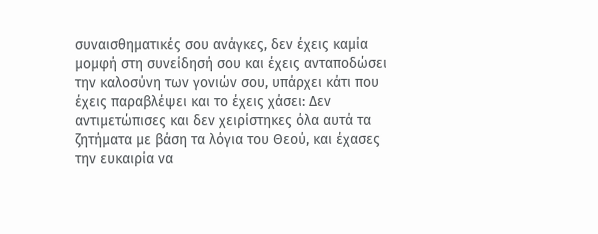συναισθηματικές σου ανάγκες, δεν έχεις καμία μομφή στη συνείδησή σου και έχεις ανταποδώσει την καλοσύνη των γονιών σου, υπάρχει κάτι που έχεις παραβλέψει και το έχεις χάσει: Δεν αντιμετώπισες και δεν χειρίστηκες όλα αυτά τα ζητήματα με βάση τα λόγια του Θεού, και έχασες την ευκαιρία να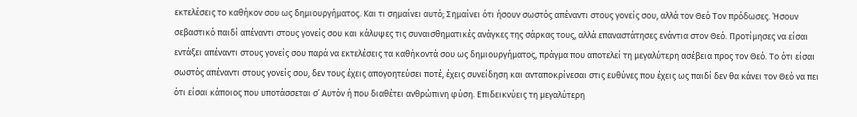εκτελέσεις το καθήκον σου ως δημιουργήματος. Και τι σημαίνει αυτό; Σημαίνει ότι ήσουν σωστός απέναντι στους γονείς σου, αλλά τον Θεό Τον πρόδωσες. Ήσουν σεβαστικό παιδί απέναντι στους γονείς σου και κάλυψες τις συναισθηματικές ανάγκες της σάρκας τους, αλλά επαναστάτησες ενάντια στον Θεό. Προτίμησες να είσαι εντάξει απέναντι στους γονείς σου παρά να εκτελέσεις τα καθήκοντά σου ως δημιουργήματος, πράγμα που αποτελεί τη μεγαλύτερη ασέβεια προς τον Θεό. Το ότι είσαι σωστός απέναντι στους γονείς σου, δεν τους έχεις απογοητεύσει ποτέ, έχεις συνείδηση και ανταποκρίνεσαι στις ευθύνες που έχεις ως παιδί δεν θα κάνει τον Θεό να πει ότι είσαι κάποιος που υποτάσσεται σ’ Αυτόν ή που διαθέτει ανθρώπινη φύση. Επιδεικνύεις τη μεγαλύτερη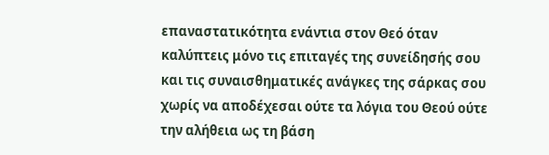επαναστατικότητα ενάντια στον Θεό όταν καλύπτεις μόνο τις επιταγές της συνείδησής σου και τις συναισθηματικές ανάγκες της σάρκας σου χωρίς να αποδέχεσαι ούτε τα λόγια του Θεού ούτε την αλήθεια ως τη βάση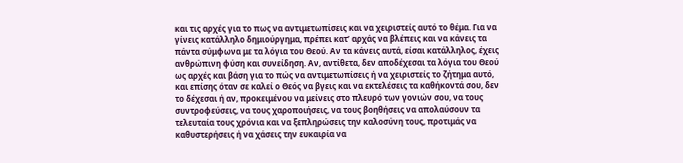και τις αρχές για το πως να αντιμετωπίσεις και να χειριστείς αυτό το θέμα. Για να γίνεις κατάλληλο δημιούργημα, πρέπει κατ’ αρχάς να βλέπεις και να κάνεις τα πάντα σύμφωνα με τα λόγια του Θεού. Αν τα κάνεις αυτά, είσαι κατάλληλος, έχεις ανθρώπινη φύση και συνείδηση. Αν, αντίθετα, δεν αποδέχεσαι τα λόγια του Θεού ως αρχές και βάση για το πώς να αντιμετωπίσεις ή να χειριστείς το ζήτημα αυτό, και επίσης όταν σε καλεί ο Θεός να βγεις και να εκτελέσεις τα καθήκοντά σου, δεν το δέχεσαι ή αν, προκειμένου να μείνεις στο πλευρό των γονιών σου, να τους συντροφεύσεις, να τους χαροποιήσεις, να τους βοηθήσεις να απολαύσουν τα τελευταία τους χρόνια και να ξεπληρώσεις την καλοσύνη τους, προτιμάς να καθυστερήσεις ή να χάσεις την ευκαιρία να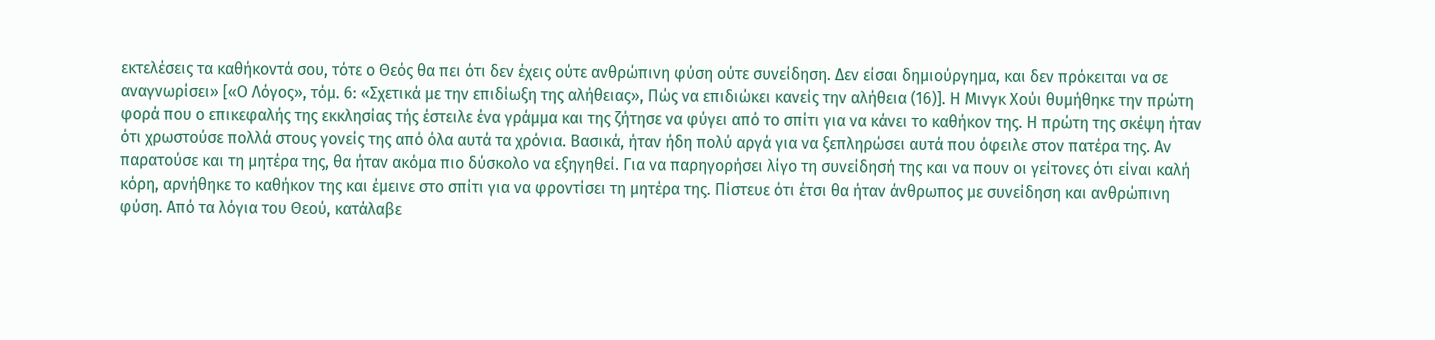εκτελέσεις τα καθήκοντά σου, τότε ο Θεός θα πει ότι δεν έχεις ούτε ανθρώπινη φύση ούτε συνείδηση. Δεν είσαι δημιούργημα, και δεν πρόκειται να σε αναγνωρίσει» [«Ο Λόγος», τόμ. 6: «Σχετικά με την επιδίωξη της αλήθειας», Πώς να επιδιώκει κανείς την αλήθεια (16)]. Η Μινγκ Χούι θυμήθηκε την πρώτη φορά που ο επικεφαλής της εκκλησίας τής έστειλε ένα γράμμα και της ζήτησε να φύγει από το σπίτι για να κάνει το καθήκον της. Η πρώτη της σκέψη ήταν ότι χρωστούσε πολλά στους γονείς της από όλα αυτά τα χρόνια. Βασικά, ήταν ήδη πολύ αργά για να ξεπληρώσει αυτά που όφειλε στον πατέρα της. Αν παρατούσε και τη μητέρα της, θα ήταν ακόμα πιο δύσκολο να εξηγηθεί. Για να παρηγορήσει λίγο τη συνείδησή της και να πουν οι γείτονες ότι είναι καλή κόρη, αρνήθηκε το καθήκον της και έμεινε στο σπίτι για να φροντίσει τη μητέρα της. Πίστευε ότι έτσι θα ήταν άνθρωπος με συνείδηση και ανθρώπινη φύση. Από τα λόγια του Θεού, κατάλαβε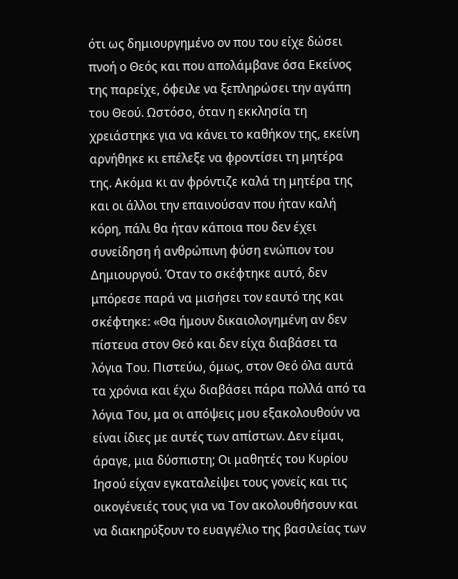ότι ως δημιουργημένο ον που του είχε δώσει πνοή ο Θεός και που απολάμβανε όσα Εκείνος της παρείχε, όφειλε να ξεπληρώσει την αγάπη του Θεού. Ωστόσο, όταν η εκκλησία τη χρειάστηκε για να κάνει το καθήκον της, εκείνη αρνήθηκε κι επέλεξε να φροντίσει τη μητέρα της. Ακόμα κι αν φρόντιζε καλά τη μητέρα της και οι άλλοι την επαινούσαν που ήταν καλή κόρη, πάλι θα ήταν κάποια που δεν έχει συνείδηση ή ανθρώπινη φύση ενώπιον του Δημιουργού. Όταν το σκέφτηκε αυτό, δεν μπόρεσε παρά να μισήσει τον εαυτό της και σκέφτηκε: «Θα ήμουν δικαιολογημένη αν δεν πίστευα στον Θεό και δεν είχα διαβάσει τα λόγια Του. Πιστεύω, όμως, στον Θεό όλα αυτά τα χρόνια και έχω διαβάσει πάρα πολλά από τα λόγια Του, μα οι απόψεις μου εξακολουθούν να είναι ίδιες με αυτές των απίστων. Δεν είμαι, άραγε, μια δύσπιστη; Οι μαθητές του Κυρίου Ιησού είχαν εγκαταλείψει τους γονείς και τις οικογένειές τους για να Τον ακολουθήσουν και να διακηρύξουν το ευαγγέλιο της βασιλείας των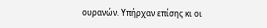ουρανών. Υπήρχαν επίσης κι οι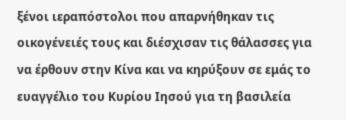ξένοι ιεραπόστολοι που απαρνήθηκαν τις οικογένειές τους και διέσχισαν τις θάλασσες για να έρθουν στην Κίνα και να κηρύξουν σε εμάς το ευαγγέλιο του Κυρίου Ιησού για τη βασιλεία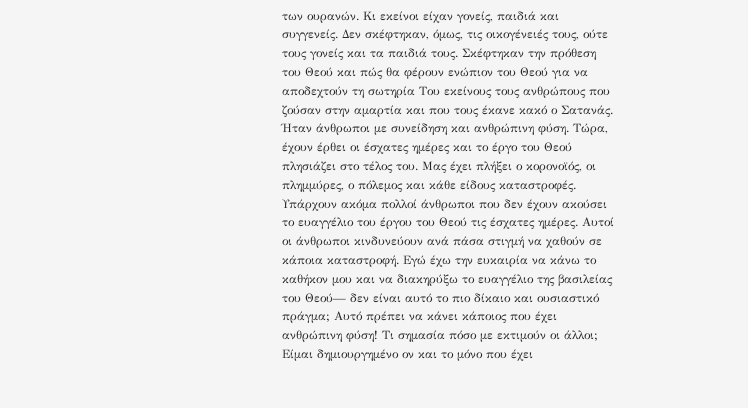των ουρανών. Κι εκείνοι είχαν γονείς, παιδιά και συγγενείς. Δεν σκέφτηκαν, όμως, τις οικογένειές τους, ούτε τους γονείς και τα παιδιά τους. Σκέφτηκαν την πρόθεση του Θεού και πώς θα φέρουν ενώπιον του Θεού για να αποδεχτούν τη σωτηρία Του εκείνους τους ανθρώπους που ζούσαν στην αμαρτία και που τους έκανε κακό ο Σατανάς. Ήταν άνθρωποι με συνείδηση και ανθρώπινη φύση. Τώρα, έχουν έρθει οι έσχατες ημέρες και το έργο του Θεού πλησιάζει στο τέλος του. Μας έχει πλήξει ο κορονοϊός, οι πλημμύρες, ο πόλεμος και κάθε είδους καταστροφές. Υπάρχουν ακόμα πολλοί άνθρωποι που δεν έχουν ακούσει το ευαγγέλιο του έργου του Θεού τις έσχατες ημέρες. Αυτοί οι άνθρωποι κινδυνεύουν ανά πάσα στιγμή να χαθούν σε κάποια καταστροφή. Εγώ έχω την ευκαιρία να κάνω το καθήκον μου και να διακηρύξω το ευαγγέλιο της βασιλείας του Θεού— δεν είναι αυτό το πιο δίκαιο και ουσιαστικό πράγμα; Αυτό πρέπει να κάνει κάποιος που έχει ανθρώπινη φύση! Τι σημασία πόσο με εκτιμούν οι άλλοι; Είμαι δημιουργημένο ον και το μόνο που έχει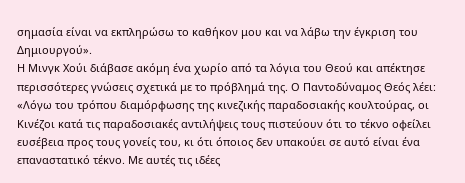σημασία είναι να εκπληρώσω το καθήκον μου και να λάβω την έγκριση του Δημιουργού».
Η Μινγκ Χούι διάβασε ακόμη ένα χωρίο από τα λόγια του Θεού και απέκτησε περισσότερες γνώσεις σχετικά με το πρόβλημά της. Ο Παντοδύναμος Θεός λέει: «Λόγω του τρόπου διαμόρφωσης της κινεζικής παραδοσιακής κουλτούρας, οι Κινέζοι κατά τις παραδοσιακές αντιλήψεις τους πιστεύουν ότι το τέκνο οφείλει ευσέβεια προς τους γονείς του, κι ότι όποιος δεν υπακούει σε αυτό είναι ένα επαναστατικό τέκνο. Με αυτές τις ιδέες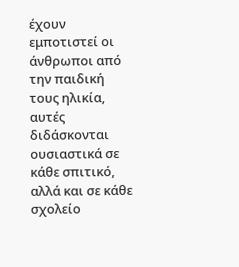έχουν εμποτιστεί οι άνθρωποι από την παιδική τους ηλικία, αυτές διδάσκονται ουσιαστικά σε κάθε σπιτικό, αλλά και σε κάθε σχολείο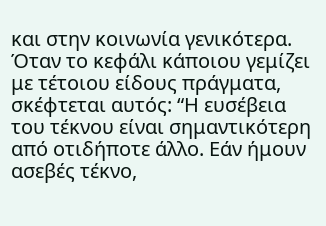και στην κοινωνία γενικότερα. Όταν το κεφάλι κάποιου γεμίζει με τέτοιου είδους πράγματα, σκέφτεται αυτός: “Η ευσέβεια του τέκνου είναι σημαντικότερη από οτιδήποτε άλλο. Εάν ήμουν ασεβές τέκνο,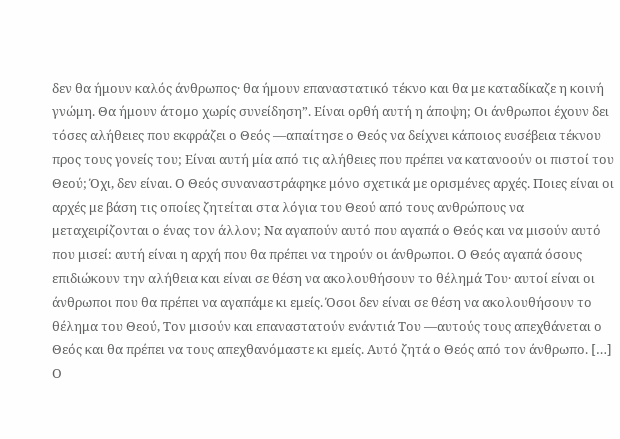δεν θα ήμουν καλός άνθρωπος· θα ήμουν επαναστατικό τέκνο και θα με καταδίκαζε η κοινή γνώμη. Θα ήμουν άτομο χωρίς συνείδηση”. Είναι ορθή αυτή η άποψη; Οι άνθρωποι έχουν δει τόσες αλήθειες που εκφράζει ο Θεός —απαίτησε ο Θεός να δείχνει κάποιος ευσέβεια τέκνου προς τους γονείς του; Είναι αυτή μία από τις αλήθειες που πρέπει να κατανοούν οι πιστοί του Θεού; Όχι, δεν είναι. Ο Θεός συναναστράφηκε μόνο σχετικά με ορισμένες αρχές. Ποιες είναι οι αρχές με βάση τις οποίες ζητείται στα λόγια του Θεού από τους ανθρώπους να μεταχειρίζονται ο ένας τον άλλον; Να αγαπούν αυτό που αγαπά ο Θεός και να μισούν αυτό που μισεί: αυτή είναι η αρχή που θα πρέπει να τηρούν οι άνθρωποι. Ο Θεός αγαπά όσους επιδιώκουν την αλήθεια και είναι σε θέση να ακολουθήσουν το θέλημά Του· αυτοί είναι οι άνθρωποι που θα πρέπει να αγαπάμε κι εμείς. Όσοι δεν είναι σε θέση να ακολουθήσουν το θέλημα του Θεού, Τον μισούν και επαναστατούν ενάντιά Του —αυτούς τους απεχθάνεται ο Θεός και θα πρέπει να τους απεχθανόμαστε κι εμείς. Αυτό ζητά ο Θεός από τον άνθρωπο. […] Ο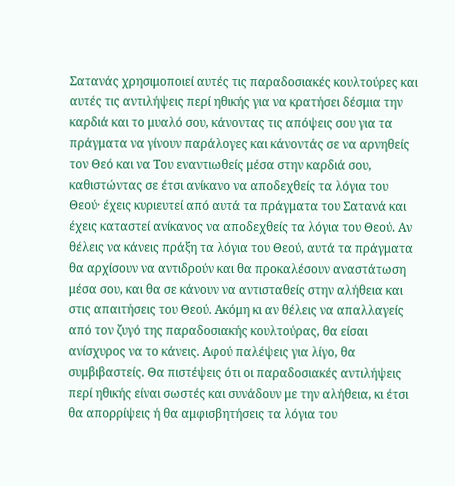Σατανάς χρησιμοποιεί αυτές τις παραδοσιακές κουλτούρες και αυτές τις αντιλήψεις περί ηθικής για να κρατήσει δέσμια την καρδιά και το μυαλό σου, κάνοντας τις απόψεις σου για τα πράγματα να γίνουν παράλογες και κάνοντάς σε να αρνηθείς τον Θεό και να Του εναντιωθείς μέσα στην καρδιά σου, καθιστώντας σε έτσι ανίκανο να αποδεχθείς τα λόγια του Θεού· έχεις κυριευτεί από αυτά τα πράγματα του Σατανά και έχεις καταστεί ανίκανος να αποδεχθείς τα λόγια του Θεού. Αν θέλεις να κάνεις πράξη τα λόγια του Θεού, αυτά τα πράγματα θα αρχίσουν να αντιδρούν και θα προκαλέσουν αναστάτωση μέσα σου, και θα σε κάνουν να αντισταθείς στην αλήθεια και στις απαιτήσεις του Θεού. Ακόμη κι αν θέλεις να απαλλαγείς από τον ζυγό της παραδοσιακής κουλτούρας, θα είσαι ανίσχυρος να το κάνεις. Αφού παλέψεις για λίγο, θα συμβιβαστείς. Θα πιστέψεις ότι οι παραδοσιακές αντιλήψεις περί ηθικής είναι σωστές και συνάδουν με την αλήθεια, κι έτσι θα απορρίψεις ή θα αμφισβητήσεις τα λόγια του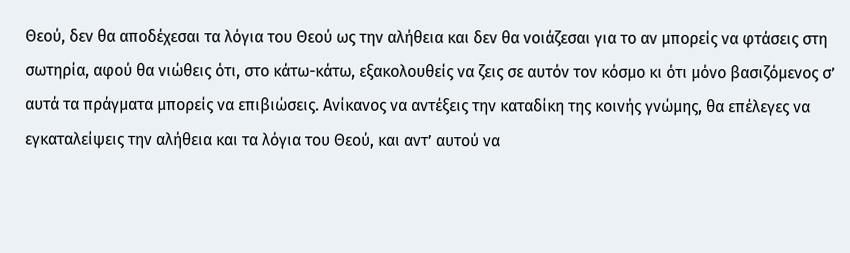Θεού, δεν θα αποδέχεσαι τα λόγια του Θεού ως την αλήθεια και δεν θα νοιάζεσαι για το αν μπορείς να φτάσεις στη σωτηρία, αφού θα νιώθεις ότι, στο κάτω-κάτω, εξακολουθείς να ζεις σε αυτόν τον κόσμο κι ότι μόνο βασιζόμενος σ’ αυτά τα πράγματα μπορείς να επιβιώσεις. Ανίκανος να αντέξεις την καταδίκη της κοινής γνώμης, θα επέλεγες να εγκαταλείψεις την αλήθεια και τα λόγια του Θεού, και αντ’ αυτού να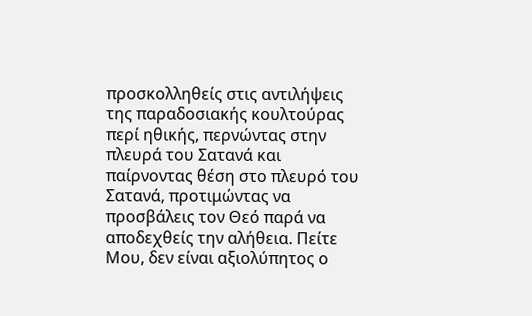προσκολληθείς στις αντιλήψεις της παραδοσιακής κουλτούρας περί ηθικής, περνώντας στην πλευρά του Σατανά και παίρνοντας θέση στο πλευρό του Σατανά, προτιμώντας να προσβάλεις τον Θεό παρά να αποδεχθείς την αλήθεια. Πείτε Μου, δεν είναι αξιολύπητος ο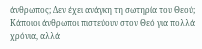άνθρωπος; Δεν έχει ανάγκη τη σωτηρία του Θεού; Κάποιοι άνθρωποι πιστεύουν στον Θεό για πολλά χρόνια, αλλά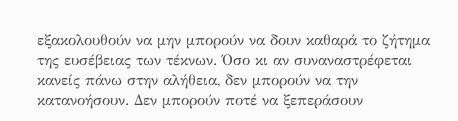εξακολουθούν να μην μπορούν να δουν καθαρά το ζήτημα της ευσέβειας των τέκνων. Όσο κι αν συναναστρέφεται κανείς πάνω στην αλήθεια, δεν μπορούν να την κατανοήσουν. Δεν μπορούν ποτέ να ξεπεράσουν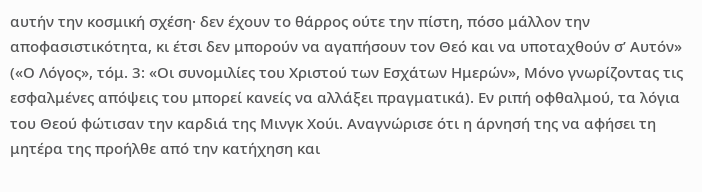αυτήν την κοσμική σχέση· δεν έχουν το θάρρος ούτε την πίστη, πόσο μάλλον την αποφασιστικότητα, κι έτσι δεν μπορούν να αγαπήσουν τον Θεό και να υποταχθούν σ’ Αυτόν» («Ο Λόγος», τόμ. 3: «Οι συνομιλίες του Χριστού των Εσχάτων Ημερών», Μόνο γνωρίζοντας τις εσφαλμένες απόψεις του μπορεί κανείς να αλλάξει πραγματικά). Εν ριπή οφθαλμού, τα λόγια του Θεού φώτισαν την καρδιά της Μινγκ Χούι. Αναγνώρισε ότι η άρνησή της να αφήσει τη μητέρα της προήλθε από την κατήχηση και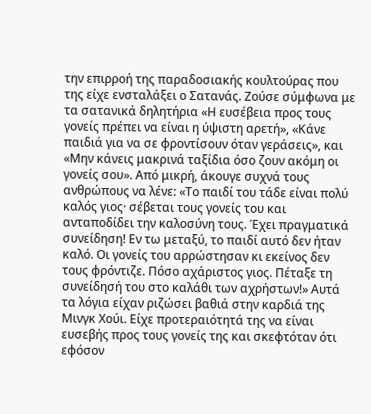την επιρροή της παραδοσιακής κουλτούρας που της είχε ενσταλάξει ο Σατανάς. Ζούσε σύμφωνα με τα σατανικά δηλητήρια «Η ευσέβεια προς τους γονείς πρέπει να είναι η ύψιστη αρετή», «Κάνε παιδιά για να σε φροντίσουν όταν γεράσεις», και «Μην κάνεις μακρινά ταξίδια όσο ζουν ακόμη οι γονείς σου». Από μικρή, άκουγε συχνά τους ανθρώπους να λένε: «Το παιδί του τάδε είναι πολύ καλός γιος· σέβεται τους γονείς του και ανταποδίδει την καλοσύνη τους. Έχει πραγματικά συνείδηση! Εν τω μεταξύ, το παιδί αυτό δεν ήταν καλό. Οι γονείς του αρρώστησαν κι εκείνος δεν τους φρόντιζε. Πόσο αχάριστος γιος. Πέταξε τη συνείδησή του στο καλάθι των αχρήστων!» Αυτά τα λόγια είχαν ριζώσει βαθιά στην καρδιά της Μινγκ Χούι. Είχε προτεραιότητά της να είναι ευσεβής προς τους γονείς της και σκεφτόταν ότι εφόσον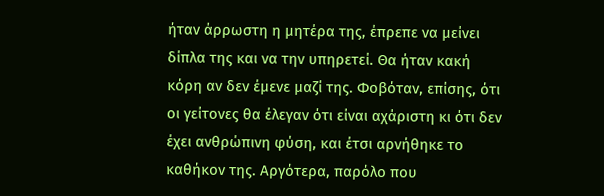ήταν άρρωστη η μητέρα της, έπρεπε να μείνει δίπλα της και να την υπηρετεί. Θα ήταν κακή κόρη αν δεν έμενε μαζί της. Φοβόταν, επίσης, ότι οι γείτονες θα έλεγαν ότι είναι αχάριστη κι ότι δεν έχει ανθρώπινη φύση, και έτσι αρνήθηκε το καθήκον της. Αργότερα, παρόλο που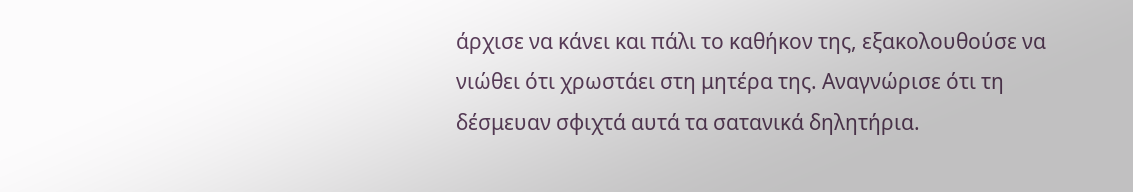άρχισε να κάνει και πάλι το καθήκον της, εξακολουθούσε να νιώθει ότι χρωστάει στη μητέρα της. Αναγνώρισε ότι τη δέσμευαν σφιχτά αυτά τα σατανικά δηλητήρια.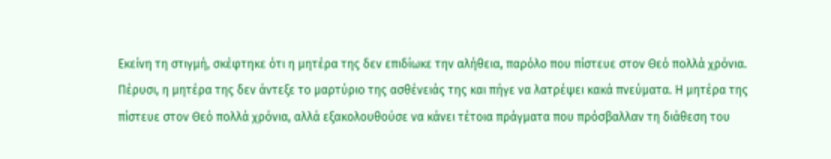Εκείνη τη στιγμή, σκέφτηκε ότι η μητέρα της δεν επιδίωκε την αλήθεια, παρόλο που πίστευε στον Θεό πολλά χρόνια. Πέρυσι, η μητέρα της δεν άντεξε το μαρτύριο της ασθένειάς της και πήγε να λατρέψει κακά πνεύματα. Η μητέρα της πίστευε στον Θεό πολλά χρόνια, αλλά εξακολουθούσε να κάνει τέτοια πράγματα που πρόσβαλλαν τη διάθεση του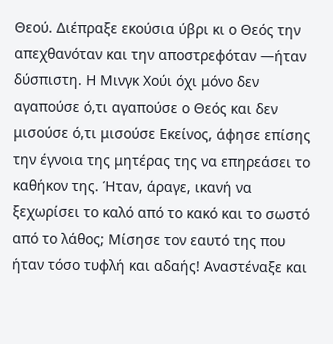Θεού. Διέπραξε εκούσια ύβρι κι ο Θεός την απεχθανόταν και την αποστρεφόταν —ήταν δύσπιστη. Η Μινγκ Χούι όχι μόνο δεν αγαπούσε ό,τι αγαπούσε ο Θεός και δεν μισούσε ό,τι μισούσε Εκείνος, άφησε επίσης την έγνοια της μητέρας της να επηρεάσει το καθήκον της. Ήταν, άραγε, ικανή να ξεχωρίσει το καλό από το κακό και το σωστό από το λάθος; Μίσησε τον εαυτό της που ήταν τόσο τυφλή και αδαής! Αναστέναξε και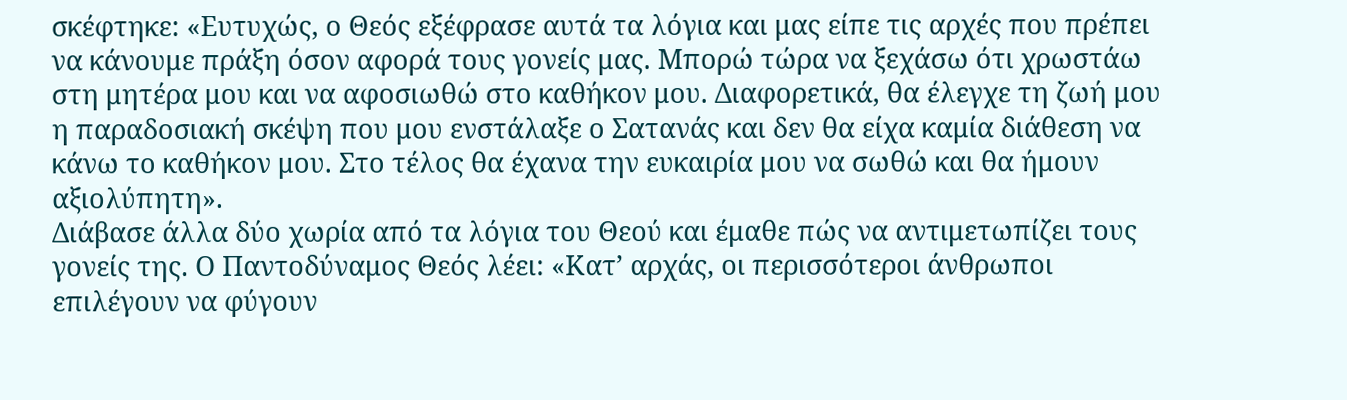σκέφτηκε: «Ευτυχώς, ο Θεός εξέφρασε αυτά τα λόγια και μας είπε τις αρχές που πρέπει να κάνουμε πράξη όσον αφορά τους γονείς μας. Μπορώ τώρα να ξεχάσω ότι χρωστάω στη μητέρα μου και να αφοσιωθώ στο καθήκον μου. Διαφορετικά, θα έλεγχε τη ζωή μου η παραδοσιακή σκέψη που μου ενστάλαξε ο Σατανάς και δεν θα είχα καμία διάθεση να κάνω το καθήκον μου. Στο τέλος θα έχανα την ευκαιρία μου να σωθώ και θα ήμουν αξιολύπητη».
Διάβασε άλλα δύο χωρία από τα λόγια του Θεού και έμαθε πώς να αντιμετωπίζει τους γονείς της. Ο Παντοδύναμος Θεός λέει: «Κατ’ αρχάς, οι περισσότεροι άνθρωποι επιλέγουν να φύγουν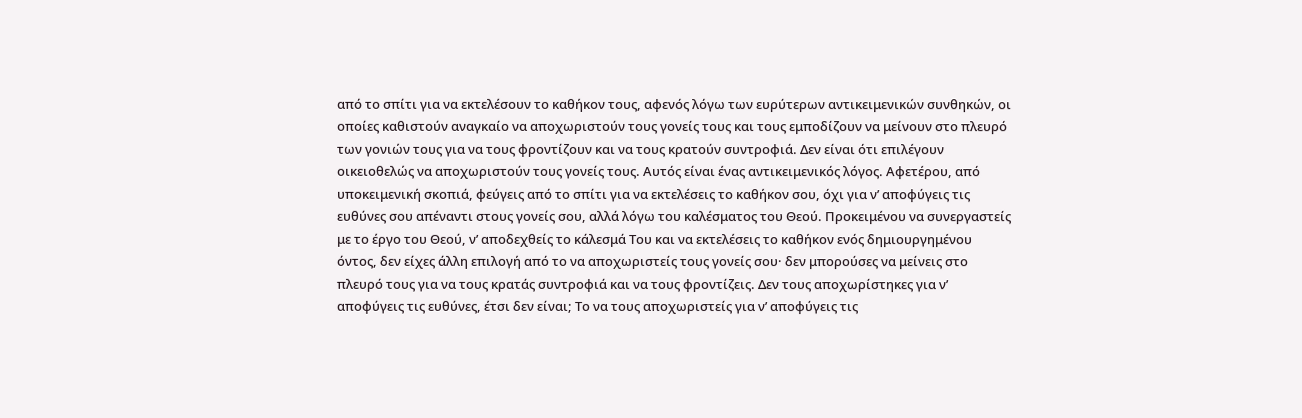από το σπίτι για να εκτελέσουν το καθήκον τους, αφενός λόγω των ευρύτερων αντικειμενικών συνθηκών, οι οποίες καθιστούν αναγκαίο να αποχωριστούν τους γονείς τους και τους εμποδίζουν να μείνουν στο πλευρό των γονιών τους για να τους φροντίζουν και να τους κρατούν συντροφιά. Δεν είναι ότι επιλέγουν οικειοθελώς να αποχωριστούν τους γονείς τους. Αυτός είναι ένας αντικειμενικός λόγος. Αφετέρου, από υποκειμενική σκοπιά, φεύγεις από το σπίτι για να εκτελέσεις το καθήκον σου, όχι για ν’ αποφύγεις τις ευθύνες σου απέναντι στους γονείς σου, αλλά λόγω του καλέσματος του Θεού. Προκειμένου να συνεργαστείς με το έργο του Θεού, ν’ αποδεχθείς το κάλεσμά Του και να εκτελέσεις το καθήκον ενός δημιουργημένου όντος, δεν είχες άλλη επιλογή από το να αποχωριστείς τους γονείς σου· δεν μπορούσες να μείνεις στο πλευρό τους για να τους κρατάς συντροφιά και να τους φροντίζεις. Δεν τους αποχωρίστηκες για ν’ αποφύγεις τις ευθύνες, έτσι δεν είναι; Το να τους αποχωριστείς για ν’ αποφύγεις τις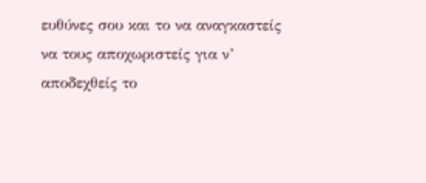ευθύνες σου και το να αναγκαστείς να τους αποχωριστείς για ν’ αποδεχθείς το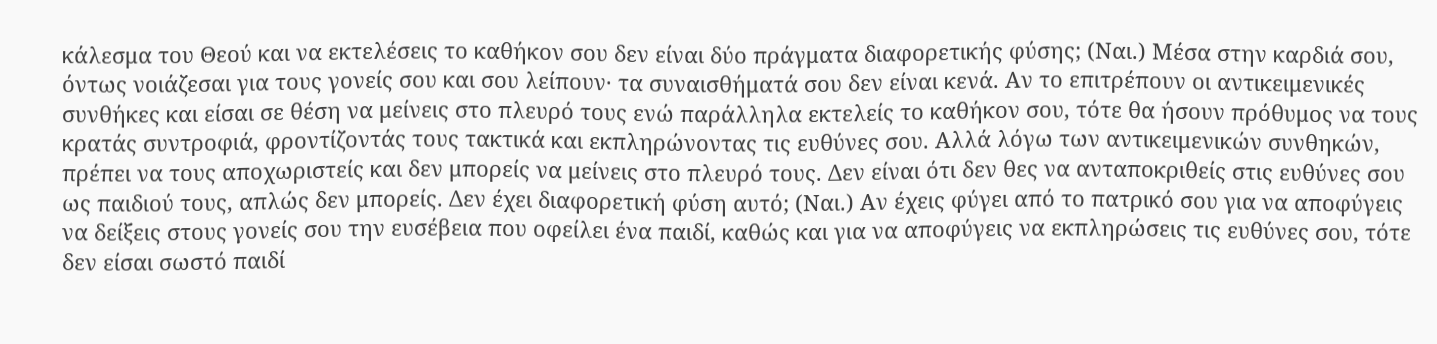κάλεσμα του Θεού και να εκτελέσεις το καθήκον σου δεν είναι δύο πράγματα διαφορετικής φύσης; (Ναι.) Μέσα στην καρδιά σου, όντως νοιάζεσαι για τους γονείς σου και σου λείπουν· τα συναισθήματά σου δεν είναι κενά. Αν το επιτρέπουν οι αντικειμενικές συνθήκες και είσαι σε θέση να μείνεις στο πλευρό τους ενώ παράλληλα εκτελείς το καθήκον σου, τότε θα ήσουν πρόθυμος να τους κρατάς συντροφιά, φροντίζοντάς τους τακτικά και εκπληρώνοντας τις ευθύνες σου. Αλλά λόγω των αντικειμενικών συνθηκών, πρέπει να τους αποχωριστείς και δεν μπορείς να μείνεις στο πλευρό τους. Δεν είναι ότι δεν θες να ανταποκριθείς στις ευθύνες σου ως παιδιού τους, απλώς δεν μπορείς. Δεν έχει διαφορετική φύση αυτό; (Ναι.) Αν έχεις φύγει από το πατρικό σου για να αποφύγεις να δείξεις στους γονείς σου την ευσέβεια που οφείλει ένα παιδί, καθώς και για να αποφύγεις να εκπληρώσεις τις ευθύνες σου, τότε δεν είσαι σωστό παιδί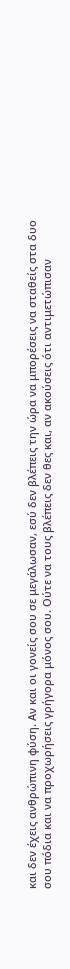και δεν έχεις ανθρώπινη φύση. Αν και οι γονείς σου σε μεγάλωσαν, εσύ δεν βλέπεις την ώρα να μπορέσεις να σταθείς στα δυο σου πόδια και να προχωρήσεις γρήγορα μόνος σου. Ούτε να τους βλέπεις δεν θες και, αν ακούσεις ότι αντιμετώπισαν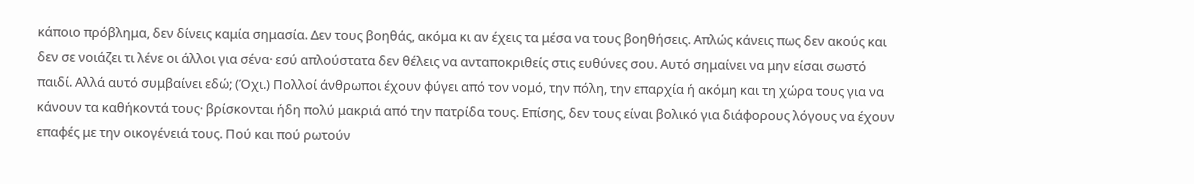κάποιο πρόβλημα, δεν δίνεις καμία σημασία. Δεν τους βοηθάς, ακόμα κι αν έχεις τα μέσα να τους βοηθήσεις. Απλώς κάνεις πως δεν ακούς και δεν σε νοιάζει τι λένε οι άλλοι για σένα· εσύ απλούστατα δεν θέλεις να ανταποκριθείς στις ευθύνες σου. Αυτό σημαίνει να μην είσαι σωστό παιδί. Αλλά αυτό συμβαίνει εδώ; (Όχι.) Πολλοί άνθρωποι έχουν φύγει από τον νομό, την πόλη, την επαρχία ή ακόμη και τη χώρα τους για να κάνουν τα καθήκοντά τους· βρίσκονται ήδη πολύ μακριά από την πατρίδα τους. Επίσης, δεν τους είναι βολικό για διάφορους λόγους να έχουν επαφές με την οικογένειά τους. Πού και πού ρωτούν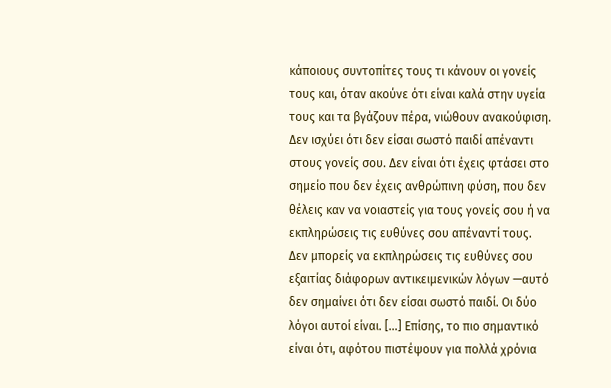κάποιους συντοπίτες τους τι κάνουν οι γονείς τους και, όταν ακούνε ότι είναι καλά στην υγεία τους και τα βγάζουν πέρα, νιώθουν ανακούφιση. Δεν ισχύει ότι δεν είσαι σωστό παιδί απέναντι στους γονείς σου. Δεν είναι ότι έχεις φτάσει στο σημείο που δεν έχεις ανθρώπινη φύση, που δεν θέλεις καν να νοιαστείς για τους γονείς σου ή να εκπληρώσεις τις ευθύνες σου απέναντί τους. Δεν μπορείς να εκπληρώσεις τις ευθύνες σου εξαιτίας διάφορων αντικειμενικών λόγων —αυτό δεν σημαίνει ότι δεν είσαι σωστό παιδί. Οι δύο λόγοι αυτοί είναι. […] Επίσης, το πιο σημαντικό είναι ότι, αφότου πιστέψουν για πολλά χρόνια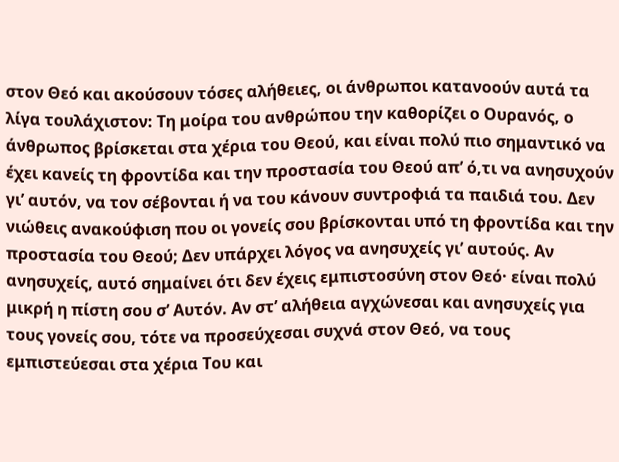στον Θεό και ακούσουν τόσες αλήθειες, οι άνθρωποι κατανοούν αυτά τα λίγα τουλάχιστον: Τη μοίρα του ανθρώπου την καθορίζει ο Ουρανός, ο άνθρωπος βρίσκεται στα χέρια του Θεού, και είναι πολύ πιο σημαντικό να έχει κανείς τη φροντίδα και την προστασία του Θεού απ’ ό,τι να ανησυχούν γι’ αυτόν, να τον σέβονται ή να του κάνουν συντροφιά τα παιδιά του. Δεν νιώθεις ανακούφιση που οι γονείς σου βρίσκονται υπό τη φροντίδα και την προστασία του Θεού; Δεν υπάρχει λόγος να ανησυχείς γι’ αυτούς. Αν ανησυχείς, αυτό σημαίνει ότι δεν έχεις εμπιστοσύνη στον Θεό· είναι πολύ μικρή η πίστη σου σ’ Αυτόν. Αν στ’ αλήθεια αγχώνεσαι και ανησυχείς για τους γονείς σου, τότε να προσεύχεσαι συχνά στον Θεό, να τους εμπιστεύεσαι στα χέρια Του και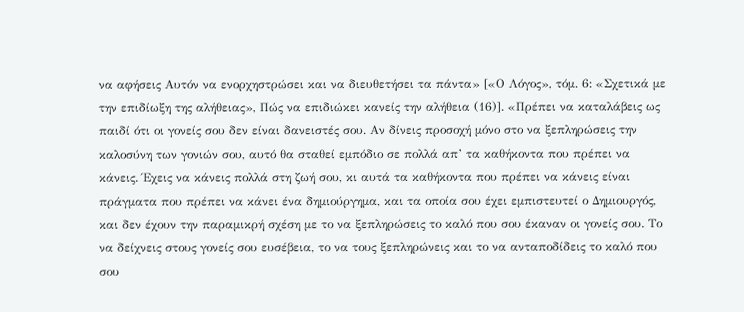να αφήσεις Αυτόν να ενορχηστρώσει και να διευθετήσει τα πάντα» [«Ο Λόγος», τόμ. 6: «Σχετικά με την επιδίωξη της αλήθειας», Πώς να επιδιώκει κανείς την αλήθεια (16)]. «Πρέπει να καταλάβεις ως παιδί ότι οι γονείς σου δεν είναι δανειστές σου. Αν δίνεις προσοχή μόνο στο να ξεπληρώσεις την καλοσύνη των γονιών σου, αυτό θα σταθεί εμπόδιο σε πολλά απ’ τα καθήκοντα που πρέπει να κάνεις. Έχεις να κάνεις πολλά στη ζωή σου, κι αυτά τα καθήκοντα που πρέπει να κάνεις είναι πράγματα που πρέπει να κάνει ένα δημιούργημα, και τα οποία σου έχει εμπιστευτεί ο Δημιουργός, και δεν έχουν την παραμικρή σχέση με το να ξεπληρώσεις το καλό που σου έκαναν οι γονείς σου. Το να δείχνεις στους γονείς σου ευσέβεια, το να τους ξεπληρώνεις και το να ανταποδίδεις το καλό που σου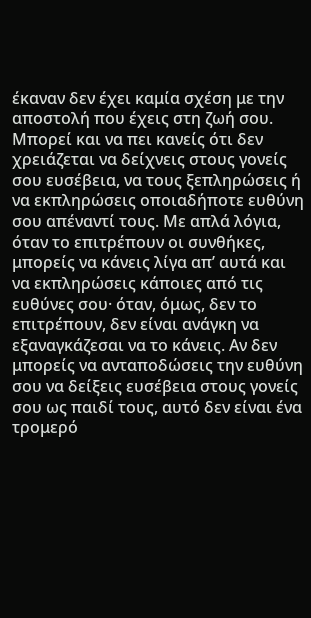έκαναν δεν έχει καμία σχέση με την αποστολή που έχεις στη ζωή σου. Μπορεί και να πει κανείς ότι δεν χρειάζεται να δείχνεις στους γονείς σου ευσέβεια, να τους ξεπληρώσεις ή να εκπληρώσεις οποιαδήποτε ευθύνη σου απέναντί τους. Με απλά λόγια, όταν το επιτρέπουν οι συνθήκες, μπορείς να κάνεις λίγα απ’ αυτά και να εκπληρώσεις κάποιες από τις ευθύνες σου· όταν, όμως, δεν το επιτρέπουν, δεν είναι ανάγκη να εξαναγκάζεσαι να το κάνεις. Αν δεν μπορείς να ανταποδώσεις την ευθύνη σου να δείξεις ευσέβεια στους γονείς σου ως παιδί τους, αυτό δεν είναι ένα τρομερό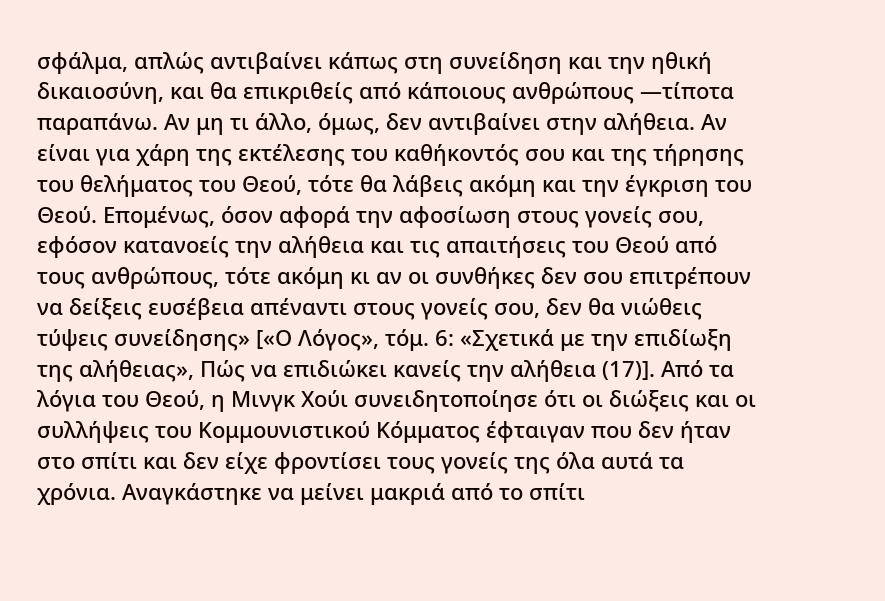σφάλμα, απλώς αντιβαίνει κάπως στη συνείδηση και την ηθική δικαιοσύνη, και θα επικριθείς από κάποιους ανθρώπους —τίποτα παραπάνω. Αν μη τι άλλο, όμως, δεν αντιβαίνει στην αλήθεια. Αν είναι για χάρη της εκτέλεσης του καθήκοντός σου και της τήρησης του θελήματος του Θεού, τότε θα λάβεις ακόμη και την έγκριση του Θεού. Επομένως, όσον αφορά την αφοσίωση στους γονείς σου, εφόσον κατανοείς την αλήθεια και τις απαιτήσεις του Θεού από τους ανθρώπους, τότε ακόμη κι αν οι συνθήκες δεν σου επιτρέπουν να δείξεις ευσέβεια απέναντι στους γονείς σου, δεν θα νιώθεις τύψεις συνείδησης» [«Ο Λόγος», τόμ. 6: «Σχετικά με την επιδίωξη της αλήθειας», Πώς να επιδιώκει κανείς την αλήθεια (17)]. Από τα λόγια του Θεού, η Μινγκ Χούι συνειδητοποίησε ότι οι διώξεις και οι συλλήψεις του Κομμουνιστικού Κόμματος έφταιγαν που δεν ήταν στο σπίτι και δεν είχε φροντίσει τους γονείς της όλα αυτά τα χρόνια. Αναγκάστηκε να μείνει μακριά από το σπίτι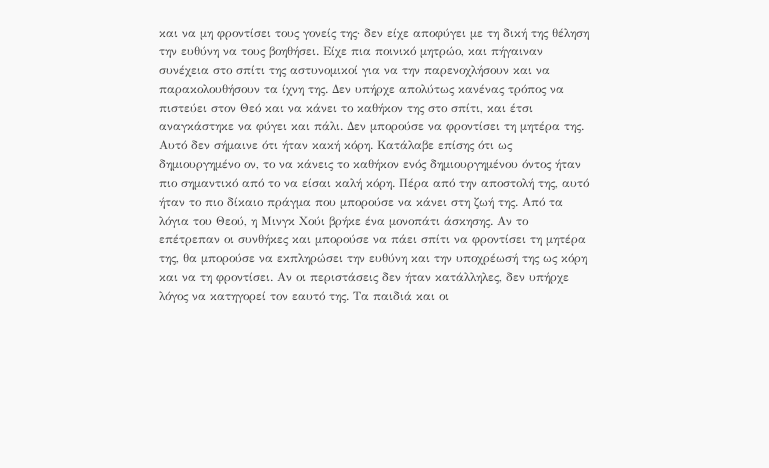και να μη φροντίσει τους γονείς της· δεν είχε αποφύγει με τη δική της θέληση την ευθύνη να τους βοηθήσει. Είχε πια ποινικό μητρώο, και πήγαιναν συνέχεια στο σπίτι της αστυνομικοί για να την παρενοχλήσουν και να παρακολουθήσουν τα ίχνη της. Δεν υπήρχε απολύτως κανένας τρόπος να πιστεύει στον Θεό και να κάνει το καθήκον της στο σπίτι, και έτσι αναγκάστηκε να φύγει και πάλι. Δεν μπορούσε να φροντίσει τη μητέρα της. Αυτό δεν σήμαινε ότι ήταν κακή κόρη. Κατάλαβε επίσης ότι ως δημιουργημένο ον, το να κάνεις το καθήκον ενός δημιουργημένου όντος ήταν πιο σημαντικό από το να είσαι καλή κόρη. Πέρα από την αποστολή της, αυτό ήταν το πιο δίκαιο πράγμα που μπορούσε να κάνει στη ζωή της. Από τα λόγια του Θεού, η Μινγκ Χούι βρήκε ένα μονοπάτι άσκησης. Αν το επέτρεπαν οι συνθήκες και μπορούσε να πάει σπίτι να φροντίσει τη μητέρα της, θα μπορούσε να εκπληρώσει την ευθύνη και την υποχρέωσή της ως κόρη και να τη φροντίσει. Αν οι περιστάσεις δεν ήταν κατάλληλες, δεν υπήρχε λόγος να κατηγορεί τον εαυτό της. Τα παιδιά και οι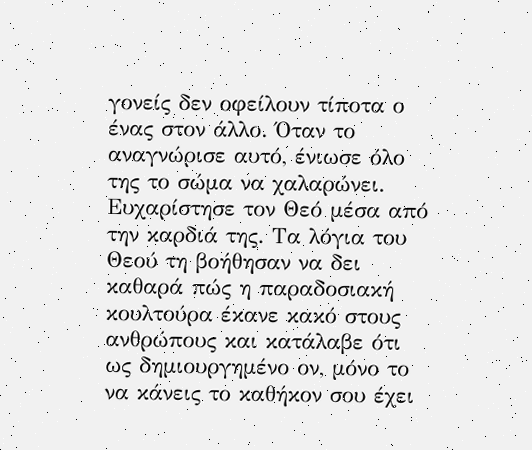γονείς δεν οφείλουν τίποτα ο ένας στον άλλο. Όταν το αναγνώρισε αυτό, ένιωσε όλο της το σώμα να χαλαρώνει. Ευχαρίστησε τον Θεό μέσα από την καρδιά της. Τα λόγια του Θεού τη βοήθησαν να δει καθαρά πώς η παραδοσιακή κουλτούρα έκανε κακό στους ανθρώπους και κατάλαβε ότι ως δημιουργημένο ον, μόνο το να κάνεις το καθήκον σου έχει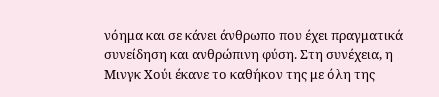νόημα και σε κάνει άνθρωπο που έχει πραγματικά συνείδηση και ανθρώπινη φύση. Στη συνέχεια, η Μινγκ Χούι έκανε το καθήκον της με όλη της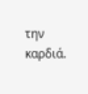την καρδιά.